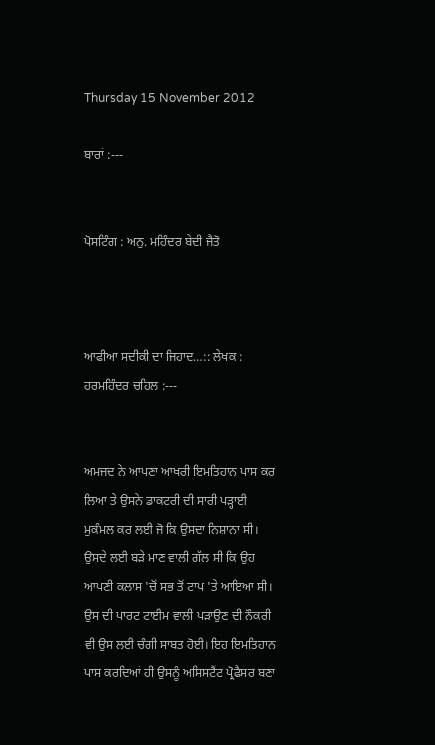Thursday 15 November 2012

ਬਾਰਾਂ :---


ਪੋਸਟਿੰਗ : ਅਨੁ. ਮਹਿੰਦਰ ਬੇਦੀ ਜੈਤੋ



ਆਫੀਆ ਸਦੀਕੀ ਦਾ ਜਿਹਾਦ…:: ਲੇਖਕ : ਹਰਮਹਿੰਦਰ ਚਹਿਲ :---


ਅਮਜਦ ਨੇ ਆਪਣਾ ਆਖਰੀ ਇਮਤਿਹਾਨ ਪਾਸ ਕਰ ਲਿਆ ਤੇ ਉਸਨੇ ਡਾਕਟਰੀ ਦੀ ਸਾਰੀ ਪੜ੍ਹਾਈ ਮੁਕੰਮਲ ਕਰ ਲਈ ਜੋ ਕਿ ਉਸਦਾ ਨਿਸ਼ਾਨਾ ਸੀ। ਉਸਦੇ ਲਈ ਬੜੇ ਮਾਣ ਵਾਲੀ ਗੱਲ ਸੀ ਕਿ ਉਹ ਆਪਣੀ ਕਲਾਸ 'ਚੋਂ ਸਭ ਤੋਂ ਟਾਪ 'ਤੇ ਆਇਆ ਸੀ। ਉਸ ਦੀ ਪਾਰਟ ਟਾਈਮ ਵਾਲੀ ਪੜਾਉਣ ਦੀ ਨੌਕਰੀ ਵੀ ਉਸ ਲਈ ਚੰਗੀ ਸਾਬਤ ਹੋਈ। ਇਹ ਇਮਤਿਹਾਨ ਪਾਸ ਕਰਦਿਆਂ ਹੀ ਉਸਨੂੰ ਅਸਿਸਟੈਂਟ ਪ੍ਰੋਫੈਸਰ ਬਣਾ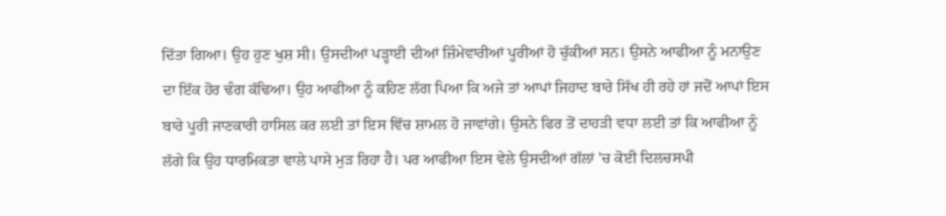ਦਿੱਤਾ ਗਿਆ। ਉਹ ਹੁਣ ਖੁਸ਼ ਸੀ। ਉਸਦੀਆਂ ਪੜ੍ਹਾਈ ਦੀਆਂ ਜ਼ਿੰਮੇਵਾਰੀਆਂ ਪੂਰੀਆਂ ਹੋ ਚੁੱਕੀਆਂ ਸਨ। ਉਸਨੇ ਆਫੀਆ ਨੂੰ ਮਨਾਉਣ ਦਾ ਇੱਕ ਹੋਰ ਢੰਗ ਕੱਢਿਆ। ਉਹ ਆਫੀਆ ਨੂੰ ਕਹਿਣ ਲੱਗ ਪਿਆ ਕਿ ਅਜੇ ਤਾਂ ਆਪਾਂ ਜਿਹਾਦ ਬਾਰੇ ਸਿੱਖ ਹੀ ਰਹੇ ਹਾਂ ਜਦੋਂ ਆਪਾਂ ਇਸ ਬਾਰੇ ਪੂਰੀ ਜਾਣਕਾਰੀ ਹਾਸਿਲ ਕਰ ਲਈ ਤਾਂ ਇਸ ਵਿੱਚ ਸ਼ਾਮਲ ਹੋ ਜਾਵਾਂਗੇ। ਉਸਨੇ ਫਿਰ ਤੋਂ ਦਾਹੜੀ ਵਧਾ ਲਈ ਤਾਂ ਕਿ ਆਫੀਆ ਨੂੰ ਲੱਗੇ ਕਿ ਉਹ ਧਾਰਮਿਕਤਾ ਵਾਲੇ ਪਾਸੇ ਮੁੜ ਰਿਹਾ ਹੈ। ਪਰ ਆਫੀਆ ਇਸ ਵੇਲੇ ਉਸਦੀਆਂ ਗੱਲਾਂ 'ਚ ਕੋਈ ਦਿਲਚਸਪੀ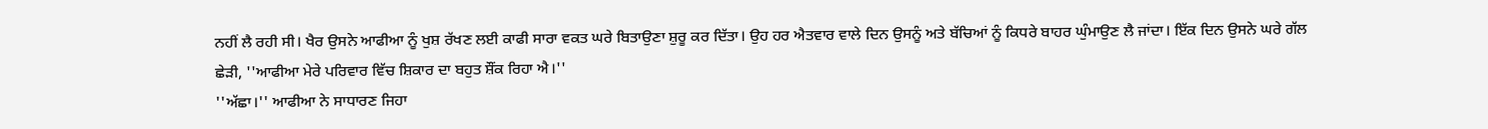ਨਹੀਂ ਲੈ ਰਹੀ ਸੀ। ਖੈਰ ਉਸਨੇ ਆਫੀਆ ਨੂੰ ਖੁਸ਼ ਰੱਖਣ ਲਈ ਕਾਫੀ ਸਾਰਾ ਵਕਤ ਘਰੇ ਬਿਤਾਉਣਾ ਸ਼ੁਰੂ ਕਰ ਦਿੱਤਾ। ਉਹ ਹਰ ਐਤਵਾਰ ਵਾਲੇ ਦਿਨ ਉਸਨੂੰ ਅਤੇ ਬੱਚਿਆਂ ਨੂੰ ਕਿਧਰੇ ਬਾਹਰ ਘੁੰਮਾਉਣ ਲੈ ਜਾਂਦਾ। ਇੱਕ ਦਿਨ ਉਸਨੇ ਘਰੇ ਗੱਲ ਛੇੜੀ, ''ਆਫੀਆ ਮੇਰੇ ਪਰਿਵਾਰ ਵਿੱਚ ਸ਼ਿਕਾਰ ਦਾ ਬਹੁਤ ਸ਼ੌਂਕ ਰਿਹਾ ਐ।''
''ਅੱਛਾ।'' ਆਫੀਆ ਨੇ ਸਾਧਾਰਣ ਜਿਹਾ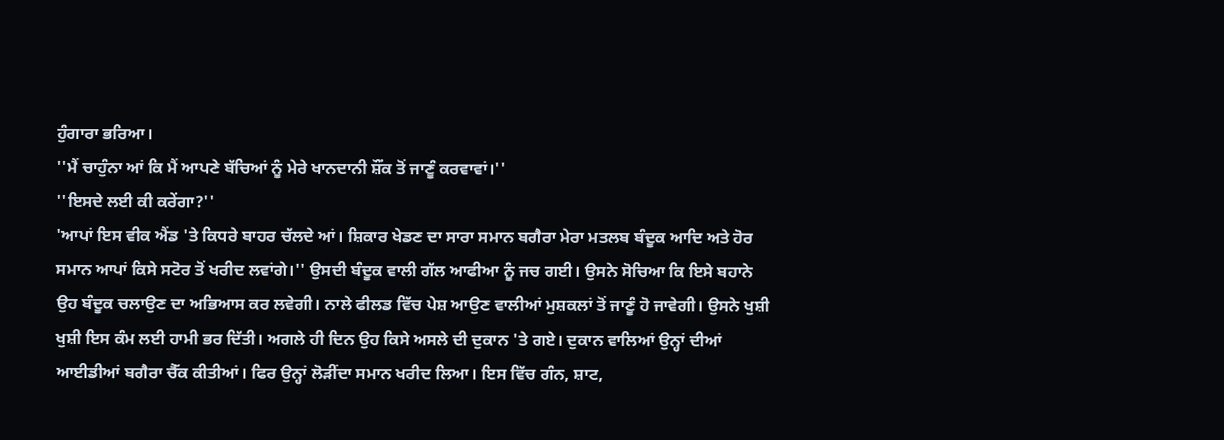ਹੁੰਗਾਰਾ ਭਰਿਆ।
''ਮੈਂ ਚਾਹੁੰਨਾ ਆਂ ਕਿ ਮੈਂ ਆਪਣੇ ਬੱਚਿਆਂ ਨੂੰ ਮੇਰੇ ਖਾਨਦਾਨੀ ਸ਼ੌਂਕ ਤੋਂ ਜਾਣੂੰ ਕਰਵਾਵਾਂ।''
''ਇਸਦੇ ਲਈ ਕੀ ਕਰੇਂਗਾ?''
'ਆਪਾਂ ਇਸ ਵੀਕ ਐਂਡ 'ਤੇ ਕਿਧਰੇ ਬਾਹਰ ਚੱਲਦੇ ਆਂ। ਸ਼ਿਕਾਰ ਖੇਡਣ ਦਾ ਸਾਰਾ ਸਮਾਨ ਬਗੈਰਾ ਮੇਰਾ ਮਤਲਬ ਬੰਦੂਕ ਆਦਿ ਅਤੇ ਹੋਰ ਸਮਾਨ ਆਪਾਂ ਕਿਸੇ ਸਟੋਰ ਤੋਂ ਖਰੀਦ ਲਵਾਂਗੇ।'' ਉਸਦੀ ਬੰਦੂਕ ਵਾਲੀ ਗੱਲ ਆਫੀਆ ਨੂੰ ਜਚ ਗਈ। ਉਸਨੇ ਸੋਚਿਆ ਕਿ ਇਸੇ ਬਹਾਨੇ ਉਹ ਬੰਦੂਕ ਚਲਾਉਣ ਦਾ ਅਭਿਆਸ ਕਰ ਲਵੇਗੀ। ਨਾਲੇ ਫੀਲਡ ਵਿੱਚ ਪੇਸ਼ ਆਉਣ ਵਾਲੀਆਂ ਮੁਸ਼ਕਲਾਂ ਤੋਂ ਜਾਣੂੰ ਹੋ ਜਾਵੇਗੀ। ਉਸਨੇ ਖੁਸ਼ੀ ਖੁਸ਼ੀ ਇਸ ਕੰਮ ਲਈ ਹਾਮੀ ਭਰ ਦਿੱਤੀ। ਅਗਲੇ ਹੀ ਦਿਨ ਉਹ ਕਿਸੇ ਅਸਲੇ ਦੀ ਦੁਕਾਨ 'ਤੇ ਗਏ। ਦੁਕਾਨ ਵਾਲਿਆਂ ਉਨ੍ਹਾਂ ਦੀਆਂ ਆਈਡੀਆਂ ਬਗੈਰਾ ਚੈੱਕ ਕੀਤੀਆਂ। ਫਿਰ ਉਨ੍ਹਾਂ ਲੋੜੀਂਦਾ ਸਮਾਨ ਖਰੀਦ ਲਿਆ। ਇਸ ਵਿੱਚ ਗੰਨ, ਸ਼ਾਟ,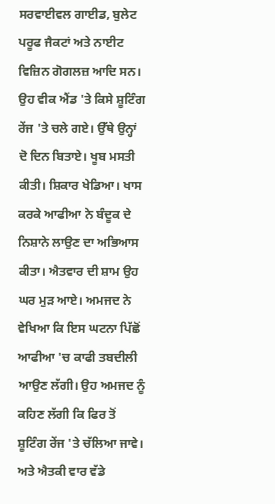ਸਰਵਾਈਵਲ ਗਾਈਡ, ਬੁਲੇਟ ਪਰੂਫ ਜੈਕਟਾਂ ਅਤੇ ਨਾਈਟ ਵਿਜ਼ਿਨ ਗੋਗਲਜ਼ ਆਦਿ ਸਨ। ਉਹ ਵੀਕ ਐਂਡ 'ਤੇ ਕਿਸੇ ਸ਼ੂਟਿੰਗ ਰੇਂਜ 'ਤੇ ਚਲੇ ਗਏ। ਉੱਥੇ ਉਨ੍ਹਾਂ ਦੋ ਦਿਨ ਬਿਤਾਏ। ਖੂਬ ਮਸਤੀ ਕੀਤੀ। ਸ਼ਿਕਾਰ ਖੇਡਿਆ। ਖਾਸ ਕਰਕੇ ਆਫੀਆ ਨੇ ਬੰਦੂਕ ਦੇ ਨਿਸ਼ਾਨੇ ਲਾਉਣ ਦਾ ਅਭਿਆਸ ਕੀਤਾ। ਐਤਵਾਰ ਦੀ ਸ਼ਾਮ ਉਹ ਘਰ ਮੁੜ ਆਏ। ਅਮਜਦ ਨੇ ਵੇਖਿਆ ਕਿ ਇਸ ਘਟਨਾ ਪਿੱਛੋਂ ਆਫੀਆ 'ਚ ਕਾਫੀ ਤਬਦੀਲੀ ਆਉਣ ਲੱਗੀ। ਉਹ ਅਮਜਦ ਨੂੰ ਕਹਿਣ ਲੱਗੀ ਕਿ ਫਿਰ ਤੋਂ ਸ਼ੂਟਿੰਗ ਰੇਂਜ 'ਤੇ ਚੱਲਿਆ ਜਾਵੇ। ਅਤੇ ਐਤਕੀ ਵਾਰ ਵੱਡੇ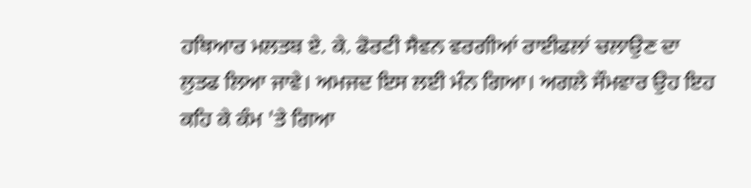ਹਥਿਆਰ ਮਲਤਬ ਏ. ਕੇ. ਫੋਰਟੀ ਸੈਵਨ ਵਰਗੀਆਂ ਰਾਈਫਲਾਂ ਚਲਾਉਣ ਦਾ ਲੁਤਫ ਲਿਆ ਜਾਵੇ। ਅਮਜਦ ਇਸ ਲਈ ਮੰਨ ਗਿਆ। ਅਗਲੇ ਸੌਮਵਾਰ ਉਹ ਇਹ ਕਹਿ ਕੇ ਕੰਮ 'ਤੇ ਗਿਆ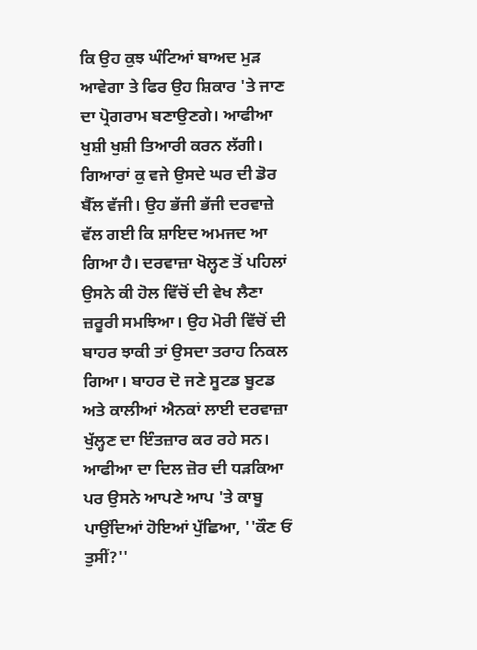ਕਿ ਉਹ ਕੁਝ ਘੰਟਿਆਂ ਬਾਅਦ ਮੁੜ ਆਵੇਗਾ ਤੇ ਫਿਰ ਉਹ ਸ਼ਿਕਾਰ 'ਤੇ ਜਾਣ ਦਾ ਪ੍ਰੋਗਰਾਮ ਬਣਾਉਣਗੇ। ਆਫੀਆ ਖੁਸ਼ੀ ਖੁਸ਼ੀ ਤਿਆਰੀ ਕਰਨ ਲੱਗੀ। ਗਿਆਰਾਂ ਕੁ ਵਜੇ ਉਸਦੇ ਘਰ ਦੀ ਡੋਰ ਬੈੱਲ ਵੱਜੀ। ਉਹ ਭੱਜੀ ਭੱਜੀ ਦਰਵਾਜ਼ੇ ਵੱਲ ਗਈ ਕਿ ਸ਼ਾਇਦ ਅਮਜਦ ਆ ਗਿਆ ਹੈ। ਦਰਵਾਜ਼ਾ ਖੋਲ੍ਹਣ ਤੋਂ ਪਹਿਲਾਂ ਉਸਨੇ ਕੀ ਹੋਲ ਵਿੱਚੋਂ ਦੀ ਵੇਖ ਲੈਣਾ ਜ਼ਰੂਰੀ ਸਮਝਿਆ। ਉਹ ਮੋਰੀ ਵਿੱਚੋਂ ਦੀ ਬਾਹਰ ਝਾਕੀ ਤਾਂ ਉਸਦਾ ਤਰਾਹ ਨਿਕਲ ਗਿਆ। ਬਾਹਰ ਦੋ ਜਣੇ ਸੂਟਡ ਬੂਟਡ ਅਤੇ ਕਾਲੀਆਂ ਐਨਕਾਂ ਲਾਈ ਦਰਵਾਜ਼ਾ ਖੁੱਲ੍ਹਣ ਦਾ ਇੰਤਜ਼ਾਰ ਕਰ ਰਹੇ ਸਨ। ਆਫੀਆ ਦਾ ਦਿਲ ਜ਼ੋਰ ਦੀ ਧੜਕਿਆ ਪਰ ਉਸਨੇ ਆਪਣੇ ਆਪ 'ਤੇ ਕਾਬੂ ਪਾਉਂਦਿਆਂ ਹੋਇਆਂ ਪੁੱਛਿਆ, ''ਕੌਣ ਓਂ ਤੁਸੀਂ?''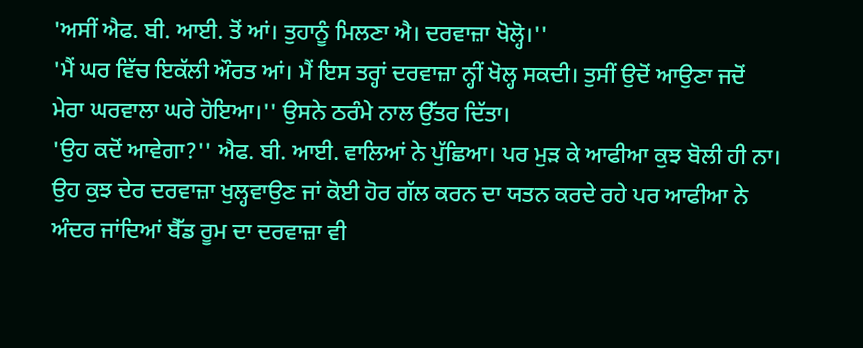'ਅਸੀਂ ਐਫ. ਬੀ. ਆਈ. ਤੋਂ ਆਂ। ਤੁਹਾਨੂੰ ਮਿਲਣਾ ਐ। ਦਰਵਾਜ਼ਾ ਖੋਲ੍ਹੋ।''
'ਮੈਂ ਘਰ ਵਿੱਚ ਇਕੱਲੀ ਔਰਤ ਆਂ। ਮੈਂ ਇਸ ਤਰ੍ਹਾਂ ਦਰਵਾਜ਼ਾ ਨ੍ਹੀਂ ਖੋਲ੍ਹ ਸਕਦੀ। ਤੁਸੀਂ ਉਦੋਂ ਆਉਣਾ ਜਦੋਂ ਮੇਰਾ ਘਰਵਾਲਾ ਘਰੇ ਹੋਇਆ।'' ਉਸਨੇ ਠਰੰਮੇ ਨਾਲ ਉੱਤਰ ਦਿੱਤਾ।
'ਉਹ ਕਦੋਂ ਆਵੇਗਾ?'' ਐਫ. ਬੀ. ਆਈ. ਵਾਲਿਆਂ ਨੇ ਪੁੱਛਿਆ। ਪਰ ਮੁੜ ਕੇ ਆਫੀਆ ਕੁਝ ਬੋਲੀ ਹੀ ਨਾ। ਉਹ ਕੁਝ ਦੇਰ ਦਰਵਾਜ਼ਾ ਖੁਲ੍ਹਵਾਉਣ ਜਾਂ ਕੋਈ ਹੋਰ ਗੱਲ ਕਰਨ ਦਾ ਯਤਨ ਕਰਦੇ ਰਹੇ ਪਰ ਆਫੀਆ ਨੇ ਅੰਦਰ ਜਾਂਦਿਆਂ ਬੈੱਡ ਰੂਮ ਦਾ ਦਰਵਾਜ਼ਾ ਵੀ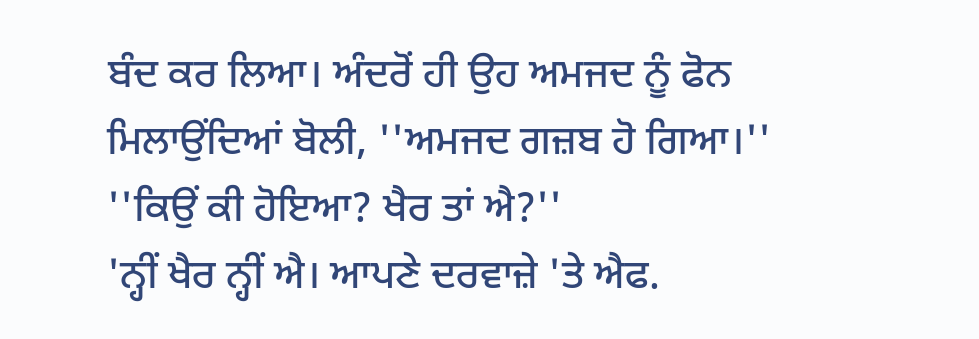ਬੰਦ ਕਰ ਲਿਆ। ਅੰਦਰੋਂ ਹੀ ਉਹ ਅਮਜਦ ਨੂੰ ਫੋਨ ਮਿਲਾਉਂਦਿਆਂ ਬੋਲੀ, ''ਅਮਜਦ ਗਜ਼ਬ ਹੋ ਗਿਆ।''
''ਕਿਉਂ ਕੀ ਹੋਇਆ? ਖੈਰ ਤਾਂ ਐ?''
'ਨ੍ਹੀਂ ਖੈਰ ਨ੍ਹੀਂ ਐ। ਆਪਣੇ ਦਰਵਾਜ਼ੇ 'ਤੇ ਐਫ.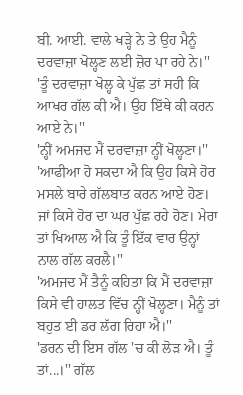ਬੀ. ਆਈ. ਵਾਲੇ ਖੜ੍ਹੇ ਨੇ ਤੇ ਉਹ ਮੈਨੂੰ ਦਰਵਾਜ਼ਾ ਖੋਲ੍ਹਣ ਲਈ ਜ਼ੋਰ ਪਾ ਰਹੇ ਨੇ।''
'ਤੂੰ ਦਰਵਾਜ਼ਾ ਖੋਲ੍ਹ ਕੇ ਪੁੱਛ ਤਾਂ ਸਹੀ ਕਿ ਆਖਰ ਗੱਲ ਕੀ ਐ। ਉਹ ਇੱਥੇ ਕੀ ਕਰਨ ਆਏ ਨੇ।''
'ਨ੍ਹੀਂ ਅਮਜਦ ਮੈਂ ਦਰਵਾਜ਼ਾ ਨ੍ਹੀਂ ਖੋਲ੍ਹਣਾ।''
'ਆਫੀਆ ਹੋ ਸਕਦਾ ਐ ਕਿ ਉਹ ਕਿਸੇ ਹੋਰ ਮਸਲੇ ਬਾਰੇ ਗੱਲਬਾਤ ਕਰਨ ਆਏ ਹੋਣ। ਜਾਂ ਕਿਸੇ ਹੋਰ ਦਾ ਘਰ ਪੁੱਛ ਰਹੇ ਹੋਣ। ਮੇਰਾ ਤਾਂ ਖਿਆਲ ਐ ਕਿ ਤੂੰ ਇੱਕ ਵਾਰ ਉਨ੍ਹਾਂ ਨਾਲ ਗੱਲ ਕਰਲੈ।''
'ਅਮਜਦ ਮੈਂ ਤੈਨੂੰ ਕਹਿਤਾ ਕਿ ਮੈਂ ਦਰਵਾਜ਼ਾ ਕਿਸੇ ਵੀ ਹਾਲਤ ਵਿੱਚ ਨ੍ਹੀਂ ਖੋਲ੍ਹਣਾ। ਮੈਨੂੰ ਤਾਂ ਬਹੁਤ ਈ ਡਰ ਲੱਗ ਰਿਹਾ ਐ।''
'ਡਰਨ ਦੀ ਇਸ ਗੱਲ 'ਚ ਕੀ ਲੋੜ ਐ। ਤੂੰ ਤਾਂ...।'' ਗੱਲ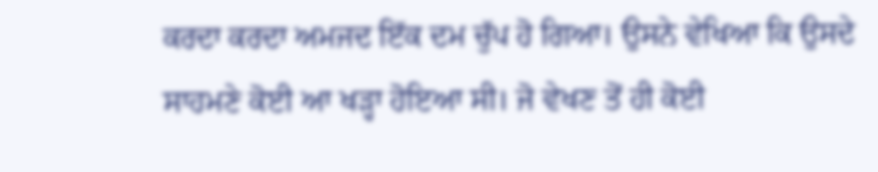ਕਰਦਾ ਕਰਦਾ ਅਮਜਦ ਇੱਕ ਦਮ ਚੁੱਪ ਹੋ ਗਿਆ। ਉਸਨੇ ਵੇਖਿਆ ਕਿ ਉਸਦੇ ਸਾਹਮਣੇ ਕੋਈ ਆ ਖੜ੍ਹਾ ਹੋਇਆ ਸੀ। ਜੋ ਵੇਖਣ ਤੋਂ ਹੀ ਕੋਈ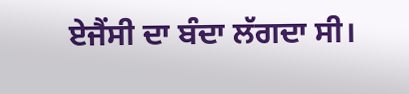ਏਜੈਂਸੀ ਦਾ ਬੰਦਾ ਲੱਗਦਾ ਸੀ।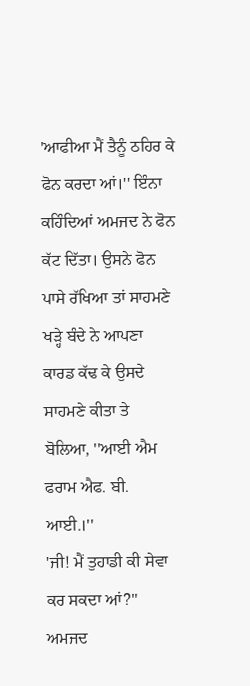'ਆਫੀਆ ਮੈਂ ਤੈਨੂੰ ਠਹਿਰ ਕੇ ਫੋਨ ਕਰਦਾ ਆਂ।'' ਇੰਨਾ ਕਹਿੰਦਿਆਂ ਅਮਜਦ ਨੇ ਫੋਨ ਕੱਟ ਦਿੱਤਾ। ਉਸਨੇ ਫੋਨ ਪਾਸੇ ਰੱਖਿਆ ਤਾਂ ਸਾਹਮਣੇ ਖੜ੍ਹੇ ਬੰਦੇ ਨੇ ਆਪਣਾ ਕਾਰਡ ਕੱਢ ਕੇ ਉਸਦੇ ਸਾਹਮਣੇ ਕੀਤਾ ਤੇ ਬੋਲਿਆ, ''ਆਈ ਐਮ ਫਰਾਮ ਐਫ. ਬੀ. ਆਈ.।''
'ਜੀ! ਮੈਂ ਤੁਹਾਡੀ ਕੀ ਸੇਵਾ ਕਰ ਸਕਦਾ ਆਂ?'' ਅਮਜਦ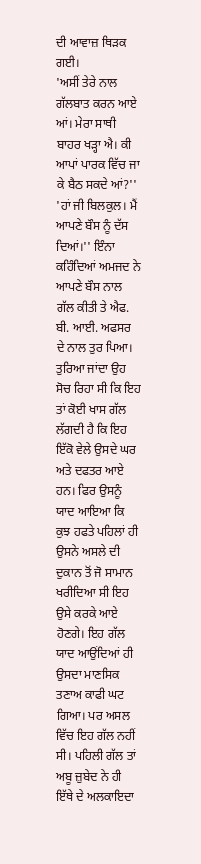ਦੀ ਆਵਾਜ਼ ਥਿੜਕ ਗਈ।
'ਅਸੀਂ ਤੇਰੇ ਨਾਲ ਗੱਲਬਾਤ ਕਰਨ ਆਏ ਆਂ। ਮੇਰਾ ਸਾਥੀ ਬਾਹਰ ਖੜ੍ਹਾ ਐ। ਕੀ ਆਪਾਂ ਪਾਰਕ ਵਿੱਚ ਜਾ ਕੇ ਬੈਠ ਸਕਦੇ ਆਂ?''
'ਹਾਂ ਜੀ ਬਿਲਕੁਲ। ਮੈਂ ਆਪਣੇ ਬੌਸ ਨੂੰ ਦੱਸ ਦਿਆਂ।'' ਇੰਨਾ ਕਹਿੰਦਿਆਂ ਅਮਜਦ ਨੇ ਆਪਣੇ ਬੌਸ ਨਾਲ ਗੱਲ ਕੀਤੀ ਤੇ ਐਫ. ਬੀ. ਆਈ. ਅਫਸਰ ਦੇ ਨਾਲ ਤੁਰ ਪਿਆ। ਤੁਰਿਆ ਜਾਂਦਾ ਉਹ ਸੋਚ ਰਿਹਾ ਸੀ ਕਿ ਇਹ ਤਾਂ ਕੋਈ ਖਾਸ ਗੱਲ ਲੱਗਦੀ ਹੈ ਕਿ ਇਹ ਇੱਕੋ ਵੇਲੇ ਉਸਦੇ ਘਰ ਅਤੇ ਦਫਤਰ ਆਏ ਹਨ। ਫਿਰ ਉਸਨੂੰ ਯਾਦ ਆਇਆ ਕਿ ਕੁਝ ਹਫਤੇ ਪਹਿਲਾਂ ਹੀ ਉਸਨੇ ਅਸਲੇ ਦੀ ਦੁਕਾਨ ਤੋਂ ਜੋ ਸਾਮਾਨ ਖਰੀਦਿਆ ਸੀ ਇਹ ਉਸੇ ਕਰਕੇ ਆਏ ਹੋਣਗੇ। ਇਹ ਗੱਲ ਯਾਦ ਆਉਂਦਿਆਂ ਹੀ ਉਸਦਾ ਮਾਣਸਿਕ ਤਣਾਅ ਕਾਫੀ ਘਟ ਗਿਆ। ਪਰ ਅਸਲ ਵਿੱਚ ਇਹ ਗੱਲ ਨਹੀਂ ਸੀ। ਪਹਿਲੀ ਗੱਲ ਤਾਂ ਅਬੂ ਜ਼ੁਬੇਦ ਨੇ ਹੀ ਇੱਥੇ ਦੇ ਅਲਕਾਇਦਾ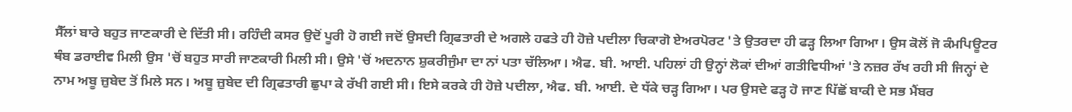ਸੈੱਲਾਂ ਬਾਰੇ ਬਹੁਤ ਜਾਣਕਾਰੀ ਦੇ ਦਿੱਤੀ ਸੀ। ਰਹਿੰਦੀ ਕਸਰ ਉਦੋਂ ਪੂਰੀ ਹੋ ਗਈ ਜਦੋਂ ਉਸਦੀ ਗ੍ਰਿਫਤਾਰੀ ਦੇ ਅਗਲੇ ਹਫਤੇ ਹੀ ਹੋਜ਼ੇ ਪਦੀਲਾ ਚਿਕਾਗੋ ਏਅਰਪੋਰਟ 'ਤੇ ਉਤਰਦਾ ਹੀ ਫੜ੍ਹ ਲਿਆ ਗਿਆ। ਉਸ ਕੋਲੋਂ ਜੋ ਕੰਮਪਿਊਟਰ ਥੰਬ ਡਰਾਈਵ ਮਿਲੀ ਉਸ 'ਚੋਂ ਬਹੁਤ ਸਾਰੀ ਜਾਣਕਾਰੀ ਮਿਲੀ ਸੀ। ਉਸੇ 'ਚੋਂ ਅਦਨਾਨ ਸ਼ੁਕਰੀਜੁੰਮਾ ਦਾ ਨਾਂ ਪਤਾ ਚੱਲਿਆ। ਐਫ. ਬੀ. ਆਈ. ਪਹਿਲਾਂ ਹੀ ਉਨ੍ਹਾਂ ਲੋਕਾਂ ਦੀਆਂ ਗਤੀਵਿਧੀਆਂ 'ਤੇ ਨਜ਼ਰ ਰੱਖ ਰਹੀ ਸੀ ਜਿਨ੍ਹਾਂ ਦੇ ਨਾਮ ਅਬੂ ਜ਼ੁਬੇਦ ਤੋਂ ਮਿਲੇ ਸਨ। ਅਬੂ ਜ਼ੁਬੇਦ ਦੀ ਗ੍ਰਿਫਤਾਰੀ ਛੁਪਾ ਕੇ ਰੱਖੀ ਗਈ ਸੀ। ਇਸੇ ਕਰਕੇ ਹੀ ਹੋਜ਼ੇ ਪਦੀਲਾ, ਐਫ. ਬੀ. ਆਈ. ਦੇ ਧੱਕੇ ਚੜ੍ਹ ਗਿਆ। ਪਰ ਉਸਦੇ ਫੜ੍ਹ ਹੋ ਜਾਣ ਪਿੱਛੋਂ ਬਾਕੀ ਦੇ ਸਭ ਮੈਂਬਰ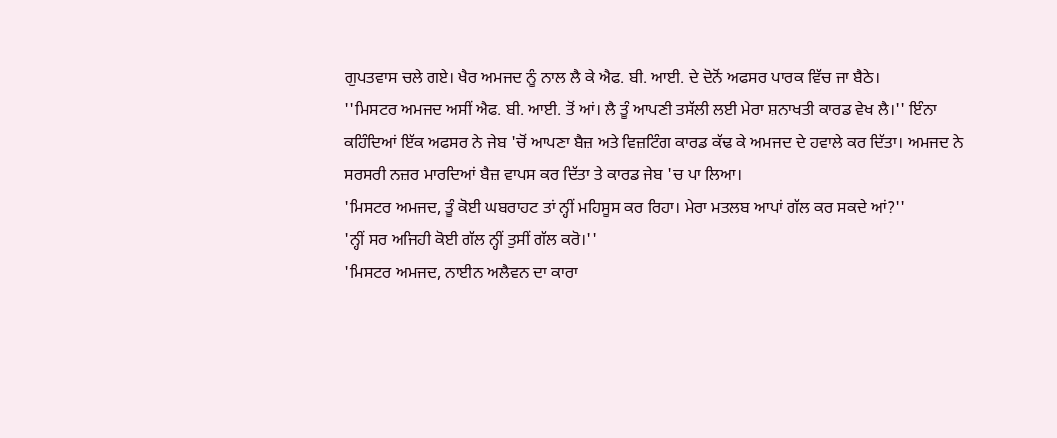ਗੁਪਤਵਾਸ ਚਲੇ ਗਏ। ਖੈਰ ਅਮਜਦ ਨੂੰ ਨਾਲ ਲੈ ਕੇ ਐਫ. ਬੀ. ਆਈ. ਦੇ ਦੋਨੋਂ ਅਫਸਰ ਪਾਰਕ ਵਿੱਚ ਜਾ ਬੈਠੇ।
''ਮਿਸਟਰ ਅਮਜਦ ਅਸੀਂ ਐਫ. ਬੀ. ਆਈ. ਤੋਂ ਆਂ। ਲੈ ਤੂੰ ਆਪਣੀ ਤਸੱਲੀ ਲਈ ਮੇਰਾ ਸ਼ਨਾਖਤੀ ਕਾਰਡ ਵੇਖ ਲੈ।'' ਇੰਨਾ ਕਹਿੰਦਿਆਂ ਇੱਕ ਅਫਸਰ ਨੇ ਜੇਬ 'ਚੋਂ ਆਪਣਾ ਬੈਜ਼ ਅਤੇ ਵਿਜ਼ਟਿੰਗ ਕਾਰਡ ਕੱਢ ਕੇ ਅਮਜਦ ਦੇ ਹਵਾਲੇ ਕਰ ਦਿੱਤਾ। ਅਮਜਦ ਨੇ ਸਰਸਰੀ ਨਜ਼ਰ ਮਾਰਦਿਆਂ ਬੈਜ਼ ਵਾਪਸ ਕਰ ਦਿੱਤਾ ਤੇ ਕਾਰਡ ਜੇਬ 'ਚ ਪਾ ਲਿਆ।
'ਮਿਸਟਰ ਅਮਜਦ, ਤੂੰ ਕੋਈ ਘਬਰਾਹਟ ਤਾਂ ਨ੍ਹੀਂ ਮਹਿਸੂਸ ਕਰ ਰਿਹਾ। ਮੇਰਾ ਮਤਲਬ ਆਪਾਂ ਗੱਲ ਕਰ ਸਕਦੇ ਆਂ?''
'ਨ੍ਹੀਂ ਸਰ ਅਜਿਹੀ ਕੋਈ ਗੱਲ ਨ੍ਹੀਂ ਤੁਸੀਂ ਗੱਲ ਕਰੋ।''
'ਮਿਸਟਰ ਅਮਜਦ, ਨਾਈਨ ਅਲੈਵਨ ਦਾ ਕਾਰਾ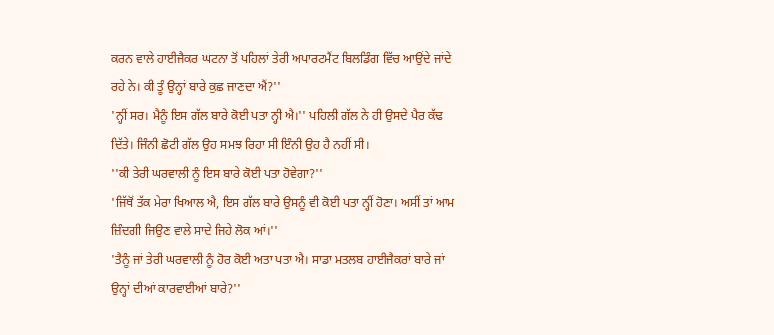ਕਰਨ ਵਾਲੇ ਹਾਈਜੈਕਰ ਘਟਨਾ ਤੋਂ ਪਹਿਲਾਂ ਤੇਰੀ ਅਪਾਰਟਮੈਂਟ ਬਿਲਡਿੰਗ ਵਿੱਚ ਆਉਂਦੇ ਜਾਂਦੇ ਰਹੇ ਨੇ। ਕੀ ਤੂੰ ਉਨ੍ਹਾਂ ਬਾਰੇ ਕੁਛ ਜਾਣਦਾ ਐਂ?''
'ਨ੍ਹੀਂ ਸਰ। ਮੈਨੂੰ ਇਸ ਗੱਲ ਬਾਰੇ ਕੋਈ ਪਤਾ ਨ੍ਹੀ ਐ।'' ਪਹਿਲੀ ਗੱਲ ਨੇ ਹੀ ਉਸਦੇ ਪੈਰ ਕੱਢ ਦਿੱਤੇ। ਜਿੰਨੀ ਛੋਟੀ ਗੱਲ ਉਹ ਸਮਝ ਰਿਹਾ ਸੀ ਇੰਨੀ ਉਹ ਹੈ ਨਹੀਂ ਸੀ।
''ਕੀ ਤੇਰੀ ਘਰਵਾਲੀ ਨੂੰ ਇਸ ਬਾਰੇ ਕੋਈ ਪਤਾ ਹੋਵੇਗਾ?''
'ਜਿੱਥੋਂ ਤੱਕ ਮੇਰਾ ਖਿਆਲ ਐ, ਇਸ ਗੱਲ ਬਾਰੇ ਉਸਨੂੰ ਵੀ ਕੋਈ ਪਤਾ ਨ੍ਹੀਂ ਹੋਣਾ। ਅਸੀਂ ਤਾਂ ਆਮ ਜ਼ਿੰਦਗੀ ਜਿਉਣ ਵਾਲੇ ਸਾਦੇ ਜਿਹੇ ਲੋਕ ਆਂ।''
'ਤੈਨੂੰ ਜਾਂ ਤੇਰੀ ਘਰਵਾਲੀ ਨੂੰ ਹੋਰ ਕੋਈ ਅਤਾ ਪਤਾ ਐ। ਸਾਡਾ ਮਤਲਬ ਹਾਈਜੈਕਰਾਂ ਬਾਰੇ ਜਾਂ ਉਨ੍ਹਾਂ ਦੀਆਂ ਕਾਰਵਾਈਆਂ ਬਾਰੇ?''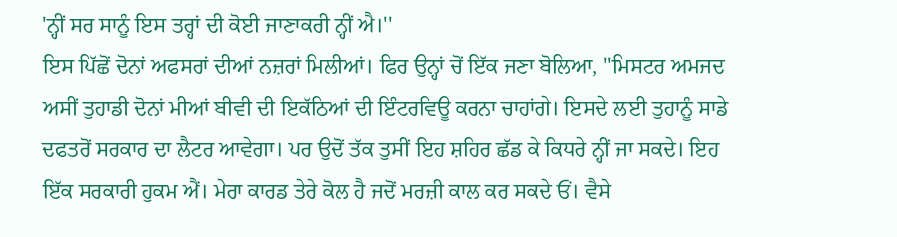'ਨ੍ਹੀਂ ਸਰ ਸਾਨੂੰ ਇਸ ਤਰ੍ਹਾਂ ਦੀ ਕੋਈ ਜਾਣਾਕਰੀ ਨ੍ਹੀਂ ਐ।''
ਇਸ ਪਿੱਛੋਂ ਦੋਨਾਂ ਅਫਸਰਾਂ ਦੀਆਂ ਨਜ਼ਰਾਂ ਮਿਲੀਆਂ। ਫਿਰ ਉਨ੍ਹਾਂ ਚੋਂ ਇੱਕ ਜਣਾ ਬੋਲਿਆ, ''ਮਿਸਟਰ ਅਮਜਦ ਅਸੀਂ ਤੁਹਾਡੀ ਦੋਨਾਂ ਮੀਆਂ ਬੀਵੀ ਦੀ ਇਕੱਠਿਆਂ ਦੀ ਇੰਟਰਵਿਊ ਕਰਨਾ ਚਾਹਾਂਗੇ। ਇਸਦੇ ਲਈ ਤੁਹਾਨੂੰ ਸਾਡੇ ਦਫਤਰੋਂ ਸਰਕਾਰ ਦਾ ਲੈਟਰ ਆਵੇਗਾ। ਪਰ ਉਦੋਂ ਤੱਕ ਤੁਸੀਂ ਇਹ ਸ਼ਹਿਰ ਛੱਡ ਕੇ ਕਿਧਰੇ ਨ੍ਹੀਂ ਜਾ ਸਕਦੇ। ਇਹ ਇੱਕ ਸਰਕਾਰੀ ਹੁਕਮ ਐਂ। ਮੇਰਾ ਕਾਰਡ ਤੇਰੇ ਕੋਲ ਹੈ ਜਦੋਂ ਮਰਜ਼ੀ ਕਾਲ ਕਰ ਸਕਦੇ ਓਂ। ਵੈਸੇ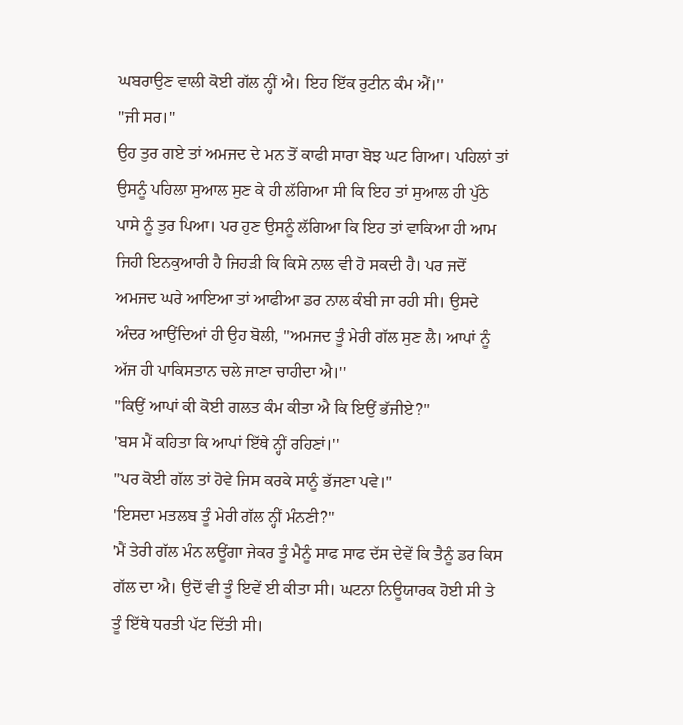ਘਬਰਾਉਣ ਵਾਲੀ ਕੋਈ ਗੱਲ ਨ੍ਹੀਂ ਐ। ਇਹ ਇੱਕ ਰੁਟੀਨ ਕੰਮ ਐਂ।''
''ਜੀ ਸਰ।''
ਉਹ ਤੁਰ ਗਏ ਤਾਂ ਅਮਜਦ ਦੇ ਮਨ ਤੋਂ ਕਾਫੀ ਸਾਰਾ ਬੋਝ ਘਟ ਗਿਆ। ਪਹਿਲਾਂ ਤਾਂ ਉਸਨੂੰ ਪਹਿਲਾ ਸੁਆਲ ਸੁਣ ਕੇ ਹੀ ਲੱਗਿਆ ਸੀ ਕਿ ਇਹ ਤਾਂ ਸੁਆਲ ਹੀ ਪੁੱਠੇ ਪਾਸੇ ਨੂੰ ਤੁਰ ਪਿਆ। ਪਰ ਹੁਣ ਉਸਨੂੰ ਲੱਗਿਆ ਕਿ ਇਹ ਤਾਂ ਵਾਕਿਆ ਹੀ ਆਮ ਜਿਹੀ ਇਨਕੁਆਰੀ ਹੈ ਜਿਹੜੀ ਕਿ ਕਿਸੇ ਨਾਲ ਵੀ ਹੋ ਸਕਦੀ ਹੈ। ਪਰ ਜਦੋਂ ਅਮਜਦ ਘਰੇ ਆਇਆ ਤਾਂ ਆਫੀਆ ਡਰ ਨਾਲ ਕੰਬੀ ਜਾ ਰਹੀ ਸੀ। ਉਸਦੇ ਅੰਦਰ ਆਉਂਦਿਆਂ ਹੀ ਉਹ ਬੋਲੀ, ''ਅਮਜਦ ਤੂੰ ਮੇਰੀ ਗੱਲ ਸੁਣ ਲੈ। ਆਪਾਂ ਨੂੰ ਅੱਜ ਹੀ ਪਾਕਿਸਤਾਨ ਚਲੇ ਜਾਣਾ ਚਾਹੀਦਾ ਐ।''
''ਕਿਉਂ ਆਪਾਂ ਕੀ ਕੋਈ ਗਲਤ ਕੰਮ ਕੀਤਾ ਐ ਕਿ ਇਉਂ ਭੱਜੀਏ?''
'ਬਸ ਮੈਂ ਕਹਿਤਾ ਕਿ ਆਪਾਂ ਇੱਥੇ ਨ੍ਹੀਂ ਰਹਿਣਾਂ।''
''ਪਰ ਕੋਈ ਗੱਲ ਤਾਂ ਹੋਵੇ ਜਿਸ ਕਰਕੇ ਸਾਨੂੰ ਭੱਜਣਾ ਪਵੇ।''
'ਇਸਦਾ ਮਤਲਬ ਤੂੰ ਮੇਰੀ ਗੱਲ ਨ੍ਹੀਂ ਮੰਨਣੀ?''
'ਮੈਂ ਤੇਰੀ ਗੱਲ ਮੰਨ ਲਊਂਗਾ ਜੇਕਰ ਤੂੰ ਮੈਨੂੰ ਸਾਫ ਸਾਫ ਦੱਸ ਦੇਵੇਂ ਕਿ ਤੈਨੂੰ ਡਰ ਕਿਸ ਗੱਲ ਦਾ ਐ। ਉਦੋਂ ਵੀ ਤੂੰ ਇਵੇਂ ਈ ਕੀਤਾ ਸੀ। ਘਟਨਾ ਨਿਊਯਾਰਕ ਹੋਈ ਸੀ ਤੇ ਤੂੰ ਇੱਥੇ ਧਰਤੀ ਪੱਟ ਦਿੱਤੀ ਸੀ।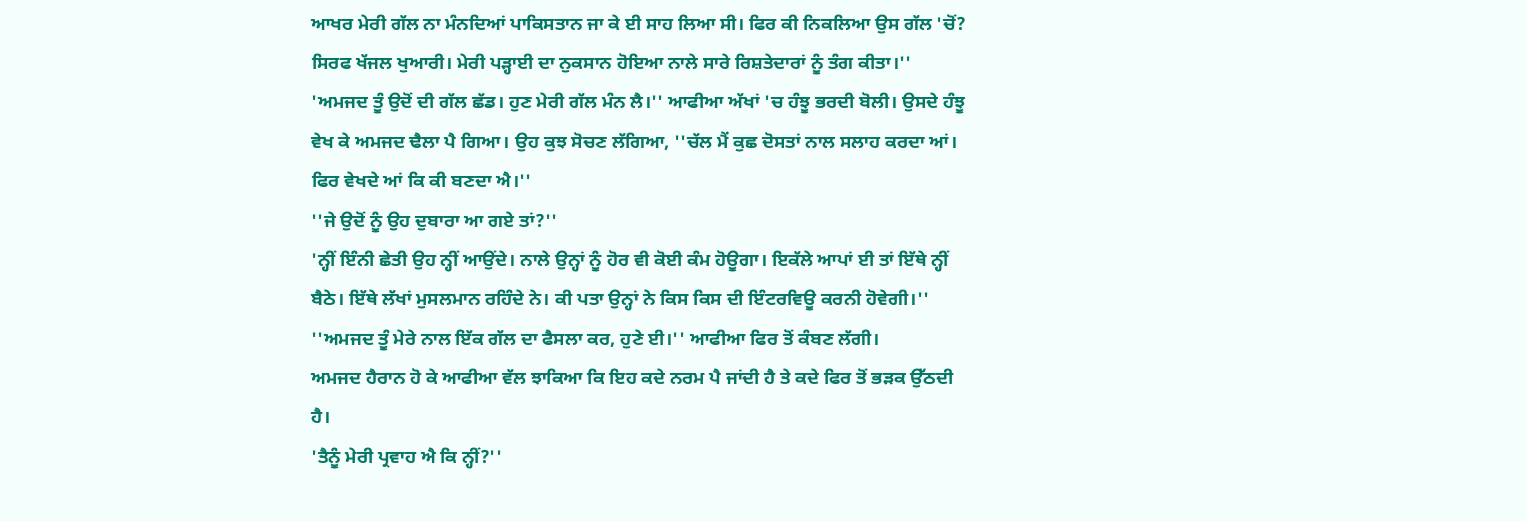ਆਖਰ ਮੇਰੀ ਗੱਲ ਨਾ ਮੰਨਦਿਆਂ ਪਾਕਿਸਤਾਨ ਜਾ ਕੇ ਈ ਸਾਹ ਲਿਆ ਸੀ। ਫਿਰ ਕੀ ਨਿਕਲਿਆ ਉਸ ਗੱਲ 'ਚੋਂ? ਸਿਰਫ ਖੱਜਲ ਖੁਆਰੀ। ਮੇਰੀ ਪੜ੍ਹਾਈ ਦਾ ਨੁਕਸਾਨ ਹੋਇਆ ਨਾਲੇ ਸਾਰੇ ਰਿਸ਼ਤੇਦਾਰਾਂ ਨੂੰ ਤੰਗ ਕੀਤਾ।''
'ਅਮਜਦ ਤੂੰ ਉਦੋਂ ਦੀ ਗੱਲ ਛੱਡ। ਹੁਣ ਮੇਰੀ ਗੱਲ ਮੰਨ ਲੈ।'' ਆਫੀਆ ਅੱਖਾਂ 'ਚ ਹੰਝੂ ਭਰਦੀ ਬੋਲੀ। ਉਸਦੇ ਹੰਝੂ ਵੇਖ ਕੇ ਅਮਜਦ ਢੈਲਾ ਪੈ ਗਿਆ। ਉਹ ਕੁਝ ਸੋਚਣ ਲੱਗਿਆ, ''ਚੱਲ ਮੈਂ ਕੁਛ ਦੋਸਤਾਂ ਨਾਲ ਸਲਾਹ ਕਰਦਾ ਆਂ। ਫਿਰ ਵੇਖਦੇ ਆਂ ਕਿ ਕੀ ਬਣਦਾ ਐ।''
''ਜੇ ਉਦੋਂ ਨੂੰ ਉਹ ਦੁਬਾਰਾ ਆ ਗਏ ਤਾਂ?''
'ਨ੍ਹੀਂ ਇੰਨੀ ਛੇਤੀ ਉਹ ਨ੍ਹੀਂ ਆਉਂਦੇ। ਨਾਲੇ ਉਨ੍ਹਾਂ ਨੂੰ ਹੋਰ ਵੀ ਕੋਈ ਕੰਮ ਹੋਊਗਾ। ਇਕੱਲੇ ਆਪਾਂ ਈ ਤਾਂ ਇੱਥੇ ਨ੍ਹੀਂ ਬੈਠੇ। ਇੱਥੇ ਲੱਖਾਂ ਮੁਸਲਮਾਨ ਰਹਿੰਦੇ ਨੇ। ਕੀ ਪਤਾ ਉਨ੍ਹਾਂ ਨੇ ਕਿਸ ਕਿਸ ਦੀ ਇੰਟਰਵਿਊ ਕਰਨੀ ਹੋਵੇਗੀ।''
''ਅਮਜਦ ਤੂੰ ਮੇਰੇ ਨਾਲ ਇੱਕ ਗੱਲ ਦਾ ਫੈਸਲਾ ਕਰ, ਹੁਣੇ ਈ।'' ਆਫੀਆ ਫਿਰ ਤੋਂ ਕੰਬਣ ਲੱਗੀ।
ਅਮਜਦ ਹੈਰਾਨ ਹੋ ਕੇ ਆਫੀਆ ਵੱਲ ਝਾਕਿਆ ਕਿ ਇਹ ਕਦੇ ਨਰਮ ਪੈ ਜਾਂਦੀ ਹੈ ਤੇ ਕਦੇ ਫਿਰ ਤੋਂ ਭੜਕ ਉੱਠਦੀ ਹੈ।
'ਤੈਨੂੰ ਮੇਰੀ ਪ੍ਰਵਾਹ ਐ ਕਿ ਨ੍ਹੀਂ?''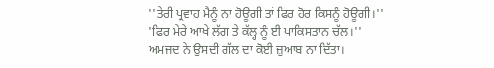''ਤੇਰੀ ਪ੍ਰਵਾਹ ਮੈਨੂੰ ਨਾ ਹੋਊਗੀ ਤਾਂ ਫਿਰ ਹੋਰ ਕਿਸਨੂੰ ਹੋਊਗੀ।''
'ਫਿਰ ਮੇਰੇ ਆਖੇ ਲੱਗ ਤੇ ਕੱਲ੍ਹ ਨੂੰ ਈ ਪਾਕਿਸਤਾਨ ਚੱਲ।''
ਅਮਜਦ ਨੇ ਉਸਦੀ ਗੱਲ ਦਾ ਕੋਈ ਜ਼ੁਆਬ ਨਾ ਦਿੱਤਾ।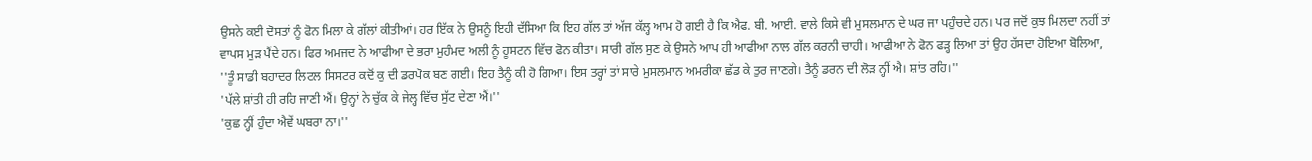ਉਸਨੇ ਕਈ ਦੋਸਤਾਂ ਨੂੰ ਫੋਨ ਮਿਲਾ ਕੇ ਗੱਲਾਂ ਕੀਤੀਆਂ। ਹਰ ਇੱਕ ਨੇ ਉਸਨੂੰ ਇਹੀ ਦੱਸਿਆ ਕਿ ਇਹ ਗੱਲ ਤਾਂ ਅੱਜ ਕੱਲ੍ਹ ਆਮ ਹੋ ਗਈ ਹੈ ਕਿ ਐਫ. ਬੀ. ਆਈ. ਵਾਲੇ ਕਿਸੇ ਵੀ ਮੁਸਲਮਾਨ ਦੇ ਘਰ ਜਾ ਪਹੁੰਚਦੇ ਹਨ। ਪਰ ਜਦੋਂ ਕੁਝ ਮਿਲਦਾ ਨਹੀਂ ਤਾਂ ਵਾਪਸ ਮੁੜ ਪੈਂਦੇ ਹਨ। ਫਿਰ ਅਮਜਦ ਨੇ ਆਫੀਆ ਦੇ ਭਰਾ ਮੁਹੰਮਦ ਅਲੀ ਨੂੰ ਹੂਸਟਨ ਵਿੱਚ ਫੋਨ ਕੀਤਾ। ਸਾਰੀ ਗੱਲ ਸੁਣ ਕੇ ਉਸਨੇ ਆਪ ਹੀ ਆਫੀਆ ਨਾਲ ਗੱਲ ਕਰਨੀ ਚਾਹੀ। ਆਫੀਆ ਨੇ ਫੋਨ ਫੜ੍ਹ ਲਿਆ ਤਾਂ ਉਹ ਹੱਸਦਾ ਹੋਇਆ ਬੋਲਿਆ, ''ਤੂੰ ਸਾਡੀ ਬਹਾਦਰ ਲਿਟਲ ਸਿਸਟਰ ਕਦੋਂ ਕੁ ਦੀ ਡਰਪੋਕ ਬਣ ਗਈ। ਇਹ ਤੈਨੂੰ ਕੀ ਹੋ ਗਿਆ। ਇਸ ਤਰ੍ਹਾਂ ਤਾਂ ਸਾਰੇ ਮੁਸਲਮਾਨ ਅਮਰੀਕਾ ਛੱਡ ਕੇ ਤੁਰ ਜਾਣਗੇ। ਤੈਨੂੰ ਡਰਨ ਦੀ ਲੋੜ ਨ੍ਹੀਂ ਐ। ਸ਼ਾਂਤ ਰਹਿ।''
'ਪੱਲੇ ਸ਼ਾਂਤੀ ਹੀ ਰਹਿ ਜਾਣੀ ਐਂ। ਉਨ੍ਹਾਂ ਨੇ ਚੁੱਕ ਕੇ ਜੇਲ੍ਹ ਵਿੱਚ ਸੁੱਟ ਦੇਣਾ ਐਂ।''
'ਕੁਛ ਨ੍ਹੀਂ ਹੁੰਦਾ ਐਵੇਂ ਘਬਰਾ ਨਾ।''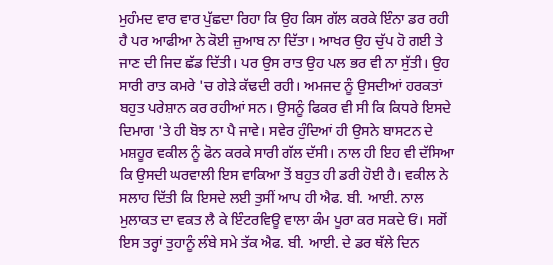ਮੁਹੰਮਦ ਵਾਰ ਵਾਰ ਪੁੱਛਦਾ ਰਿਹਾ ਕਿ ਉਹ ਕਿਸ ਗੱਲ ਕਰਕੇ ਇੰਨਾ ਡਰ ਰਹੀ ਹੈ ਪਰ ਆਫੀਆ ਨੇ ਕੋਈ ਜ਼ੁਆਬ ਨਾ ਦਿੱਤਾ। ਆਖਰ ਉਹ ਚੁੱਪ ਹੋ ਗਈ ਤੇ ਜਾਣ ਦੀ ਜਿਦ ਛੱਡ ਦਿੱਤੀ। ਪਰ ਉਸ ਰਾਤ ਉਹ ਪਲ ਭਰ ਵੀ ਨਾ ਸੁੱਤੀ। ਉਹ ਸਾਰੀ ਰਾਤ ਕਮਰੇ 'ਚ ਗੇੜੇ ਕੱਢਦੀ ਰਹੀ। ਅਮਜਦ ਨੂੰ ਉਸਦੀਆਂ ਹਰਕਤਾਂ ਬਹੁਤ ਪਰੇਸ਼ਾਨ ਕਰ ਰਹੀਆਂ ਸਨ। ਉਸਨੂੰ ਫਿਕਰ ਵੀ ਸੀ ਕਿ ਕਿਧਰੇ ਇਸਦੇ ਦਿਮਾਗ 'ਤੇ ਹੀ ਬੋਝ ਨਾ ਪੈ ਜਾਵੇ। ਸਵੇਰ ਹੁੰਦਿਆਂ ਹੀ ਉਸਨੇ ਬਾਸਟਨ ਦੇ ਮਸ਼ਹੂਰ ਵਕੀਲ ਨੂੰ ਫੋਨ ਕਰਕੇ ਸਾਰੀ ਗੱਲ ਦੱਸੀ। ਨਾਲ ਹੀ ਇਹ ਵੀ ਦੱਸਿਆ ਕਿ ਉਸਦੀ ਘਰਵਾਲੀ ਇਸ ਵਾਕਿਆ ਤੋਂ ਬਹੁਤ ਹੀ ਡਰੀ ਹੋਈ ਹੈ। ਵਕੀਲ ਨੇ ਸਲਾਹ ਦਿੱਤੀ ਕਿ ਇਸਦੇ ਲਈ ਤੁਸੀਂ ਆਪ ਹੀ ਐਫ. ਬੀ. ਆਈ. ਨਾਲ ਮੁਲਾਕਤ ਦਾ ਵਕਤ ਲੈ ਕੇ ਇੰਟਰਵਿਊ ਵਾਲਾ ਕੰਮ ਪੂਰਾ ਕਰ ਸਕਦੇ ਓਂ। ਸਗੋਂ ਇਸ ਤਰ੍ਹਾਂ ਤੁਹਾਨੂੰ ਲੰਬੇ ਸਮੇ ਤੱਕ ਐਫ. ਬੀ. ਆਈ. ਦੇ ਡਰ ਥੱਲੇ ਦਿਨ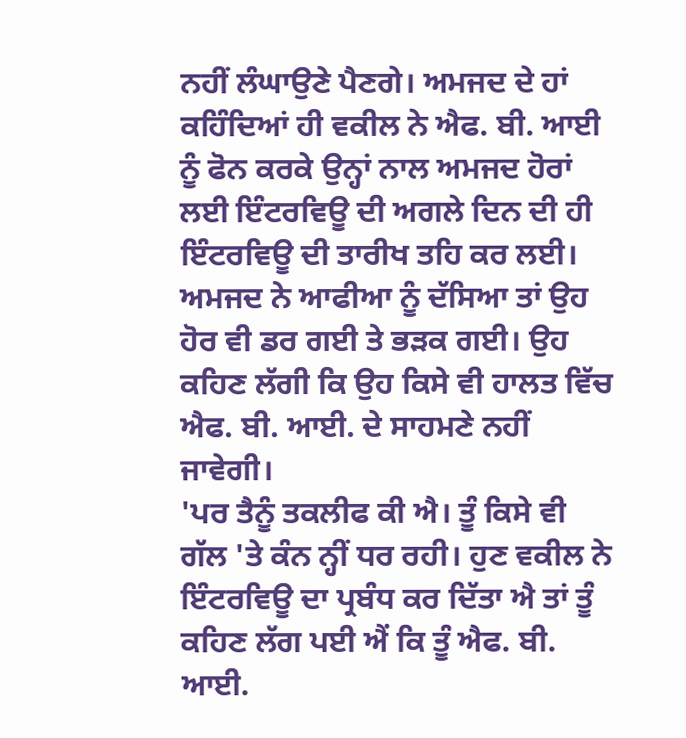ਨਹੀਂ ਲੰਘਾਉਣੇ ਪੈਣਗੇ। ਅਮਜਦ ਦੇ ਹਾਂ ਕਹਿੰਦਿਆਂ ਹੀ ਵਕੀਲ ਨੇ ਐਫ. ਬੀ. ਆਈ ਨੂੰ ਫੋਨ ਕਰਕੇ ਉਨ੍ਹਾਂ ਨਾਲ ਅਮਜਦ ਹੋਰਾਂ ਲਈ ਇੰਟਰਵਿਊ ਦੀ ਅਗਲੇ ਦਿਨ ਦੀ ਹੀ ਇੰਟਰਵਿਊ ਦੀ ਤਾਰੀਖ ਤਹਿ ਕਰ ਲਈ। ਅਮਜਦ ਨੇ ਆਫੀਆ ਨੂੰ ਦੱਸਿਆ ਤਾਂ ਉਹ ਹੋਰ ਵੀ ਡਰ ਗਈ ਤੇ ਭੜਕ ਗਈ। ਉਹ ਕਹਿਣ ਲੱਗੀ ਕਿ ਉਹ ਕਿਸੇ ਵੀ ਹਾਲਤ ਵਿੱਚ ਐਫ. ਬੀ. ਆਈ. ਦੇ ਸਾਹਮਣੇ ਨਹੀਂ ਜਾਵੇਗੀ।
'ਪਰ ਤੈਨੂੰ ਤਕਲੀਫ ਕੀ ਐ। ਤੂੰ ਕਿਸੇ ਵੀ ਗੱਲ 'ਤੇ ਕੰਨ ਨ੍ਹੀਂ ਧਰ ਰਹੀ। ਹੁਣ ਵਕੀਲ ਨੇ ਇੰਟਰਵਿਊ ਦਾ ਪ੍ਰਬੰਧ ਕਰ ਦਿੱਤਾ ਐ ਤਾਂ ਤੂੰ ਕਹਿਣ ਲੱਗ ਪਈ ਐਂ ਕਿ ਤੂੰ ਐਫ. ਬੀ. ਆਈ.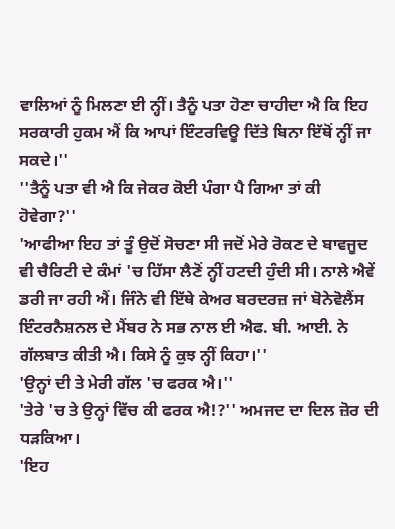ਵਾਲਿਆਂ ਨੂੰ ਮਿਲਣਾ ਈ ਨ੍ਹੀਂ। ਤੈਨੂੰ ਪਤਾ ਹੋਣਾ ਚਾਹੀਦਾ ਐ ਕਿ ਇਹ ਸਰਕਾਰੀ ਹੁਕਮ ਐਂ ਕਿ ਆਪਾਂ ਇੰਟਰਵਿਊ ਦਿੱਤੇ ਬਿਨਾ ਇੱਥੋਂ ਨ੍ਹੀਂ ਜਾ ਸਕਦੇ।''
''ਤੈਨੂੰ ਪਤਾ ਵੀ ਐ ਕਿ ਜੇਕਰ ਕੋਈ ਪੰਗਾ ਪੈ ਗਿਆ ਤਾਂ ਕੀ ਹੋਵੇਗਾ?''
'ਆਫੀਆ ਇਹ ਤਾਂ ਤੂੰ ਉਦੋਂ ਸੋਚਣਾ ਸੀ ਜਦੋਂ ਮੇਰੇ ਰੋਕਣ ਦੇ ਬਾਵਜੂਦ ਵੀ ਚੈਰਿਟੀ ਦੇ ਕੰਮਾਂ 'ਚ ਹਿੱਸਾ ਲੈਣੋਂ ਨ੍ਹੀਂ ਹਟਦੀ ਹੁੰਦੀ ਸੀ। ਨਾਲੇ ਐਵੇਂ ਡਰੀ ਜਾ ਰਹੀ ਐਂ। ਜਿੰਨੇ ਵੀ ਇੱਥੇ ਕੇਅਰ ਬਰਦਰਜ਼ ਜਾਂ ਬੋਨੇਵੋਲੈਂਸ ਇੰਟਰਨੈਸ਼ਨਲ ਦੇ ਮੈਂਬਰ ਨੇ ਸਭ ਨਾਲ ਈ ਐਫ. ਬੀ. ਆਈ. ਨੇ ਗੱਲਬਾਤ ਕੀਤੀ ਐ। ਕਿਸੇ ਨੂੰ ਕੁਝ ਨ੍ਹੀਂ ਕਿਹਾ।''
'ਉਨ੍ਹਾਂ ਦੀ ਤੇ ਮੇਰੀ ਗੱਲ 'ਚ ਫਰਕ ਐ।''
'ਤੇਰੇ 'ਚ ਤੇ ਉਨ੍ਹਾਂ ਵਿੱਚ ਕੀ ਫਰਕ ਐ!?'' ਅਮਜਦ ਦਾ ਦਿਲ ਜ਼ੋਰ ਦੀ ਧੜਕਿਆ।
'ਇਹ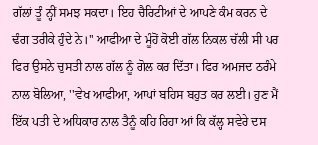ਗੱਲਾਂ ਤੂੰ ਨ੍ਹੀਂ ਸਮਝ ਸਕਦਾ। ਇਹ ਚੈਰਿਟੀਆਂ ਦੇ ਆਪਣੇ ਕੰਮ ਕਰਨ ਦੇ ਢੰਗ ਤਰੀਕੇ ਹੁੰਦੇ ਨੇ।'' ਆਫੀਆ ਦੇ ਮੂੰਹੋਂ ਕੋਈ ਗੱਲ ਨਿਕਲ ਚੱਲੀ ਸੀ ਪਰ ਫਿਰ ਉਸਨੇ ਚੁਸਤੀ ਨਾਲ ਗੱਲ ਨੂੰ ਗੋਲ ਕਰ ਦਿੱਤਾ। ਫਿਰ ਅਮਜਦ ਠਰੰਮੇ ਨਾਲ ਬੋਲਿਆ, ''ਵੇਖ ਆਫੀਆ, ਆਪਾਂ ਬਹਿਸ ਬਹੁਤ ਕਰ ਲਈ। ਹੁਣ ਮੈਂ ਇੱਕ ਪਤੀ ਦੇ ਅਧਿਕਾਰ ਨਾਲ ਤੈਨੂੰ ਕਹਿ ਰਿਹਾ ਆਂ ਕਿ ਕੱਲ੍ਹ ਸਵੇਰੇ ਦਸ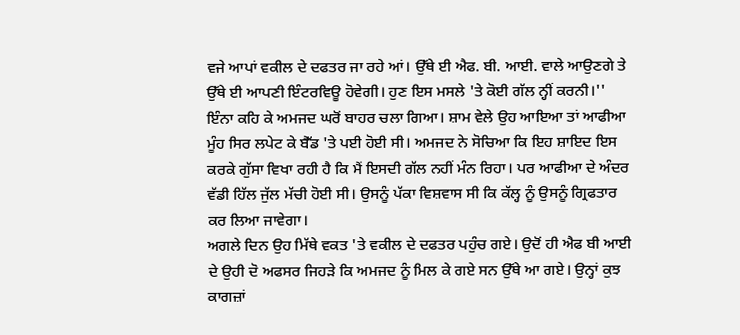ਵਜੇ ਆਪਾਂ ਵਕੀਲ ਦੇ ਦਫਤਰ ਜਾ ਰਹੇ ਆਂ। ਉੱਥੇ ਈ ਐਫ. ਬੀ. ਆਈ. ਵਾਲੇ ਆਉਣਗੇ ਤੇ ਉੱਥੇ ਈ ਆਪਣੀ ਇੰਟਰਵਿਊ ਹੋਵੇਗੀ। ਹੁਣ ਇਸ ਮਸਲੇ 'ਤੇ ਕੋਈ ਗੱਲ ਨ੍ਹੀਂ ਕਰਨੀ।'' ਇੰਨਾ ਕਹਿ ਕੇ ਅਮਜਦ ਘਰੋਂ ਬਾਹਰ ਚਲਾ ਗਿਆ। ਸ਼ਾਮ ਵੇਲੇ ਉਹ ਆਇਆ ਤਾਂ ਆਫੀਆ ਮੂੰਹ ਸਿਰ ਲਪੇਟ ਕੇ ਬੈੱਡ 'ਤੇ ਪਈ ਹੋਈ ਸੀ। ਅਮਜਦ ਨੇ ਸੋਚਿਆ ਕਿ ਇਹ ਸ਼ਾਇਦ ਇਸ ਕਰਕੇ ਗੁੱਸਾ ਵਿਖਾ ਰਹੀ ਹੈ ਕਿ ਮੈਂ ਇਸਦੀ ਗੱਲ ਨਹੀਂ ਮੰਨ ਰਿਹਾ। ਪਰ ਆਫੀਆ ਦੇ ਅੰਦਰ ਵੱਡੀ ਹਿੱਲ ਜੁੱਲ ਮੱਚੀ ਹੋਈ ਸੀ। ਉਸਨੂੰ ਪੱਕਾ ਵਿਸ਼ਵਾਸ ਸੀ ਕਿ ਕੱਲ੍ਹ ਨੂੰ ਉਸਨੂੰ ਗ੍ਰਿਫਤਾਰ ਕਰ ਲਿਆ ਜਾਵੇਗਾ।
ਅਗਲੇ ਦਿਨ ਉਹ ਮਿੱਥੇ ਵਕਤ 'ਤੇ ਵਕੀਲ ਦੇ ਦਫਤਰ ਪਹੁੰਚ ਗਏ। ਉਦੋਂ ਹੀ ਐਫ ਬੀ ਆਈ ਦੇ ਉਹੀ ਦੋ ਅਫਸਰ ਜਿਹੜੇ ਕਿ ਅਮਜਦ ਨੂੰ ਮਿਲ ਕੇ ਗਏ ਸਨ ਉੱਥੇ ਆ ਗਏ। ਉਨ੍ਹਾਂ ਕੁਝ ਕਾਗਜ਼ਾਂ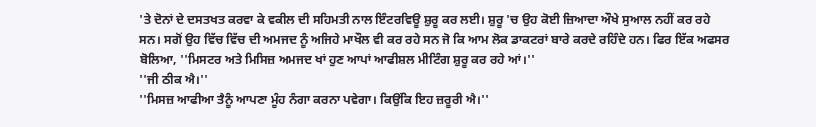'ਤੇ ਦੋਨਾਂ ਦੇ ਦਸਤਖਤ ਕਰਵਾ ਕੇ ਵਕੀਲ ਦੀ ਸਹਿਮਤੀ ਨਾਲ ਇੰਟਰਵਿਊ ਸ਼ੁਰੂ ਕਰ ਲਈ। ਸ਼ੁਰੂ 'ਚ ਉਹ ਕੋਈ ਜ਼ਿਆਦਾ ਔਖੇ ਸੁਆਲ ਨਹੀਂ ਕਰ ਰਹੇ ਸਨ। ਸਗੋਂ ਉਹ ਵਿੱਚ ਵਿੱਚ ਦੀ ਅਮਜਦ ਨੂੰ ਅਜਿਹੇ ਮਾਖੌਲ ਵੀ ਕਰ ਰਹੇ ਸਨ ਜੋ ਕਿ ਆਮ ਲੋਕ ਡਾਕਟਰਾਂ ਬਾਰੇ ਕਰਦੇ ਰਹਿੰਦੇ ਹਨ। ਫਿਰ ਇੱਕ ਅਫਸਰ ਬੋਲਿਆ, ''ਮਿਸਟਰ ਅਤੇ ਮਿਸਿਜ਼ ਅਮਜਦ ਖਾਂ ਹੁਣ ਆਪਾਂ ਆਫੀਸ਼ਲ ਮੀਟਿੰਗ ਸ਼ੁਰੂ ਕਰ ਰਹੇ ਆਂ।''
''ਜੀ ਠੀਕ ਐ।''
''ਮਿਸਜ਼ ਆਫੀਆ ਤੈਨੂੰ ਆਪਣਾ ਮੂੰਹ ਨੰਗਾ ਕਰਨਾ ਪਵੇਗਾ। ਕਿਉਂਕਿ ਇਹ ਜ਼ਰੂਰੀ ਐ।''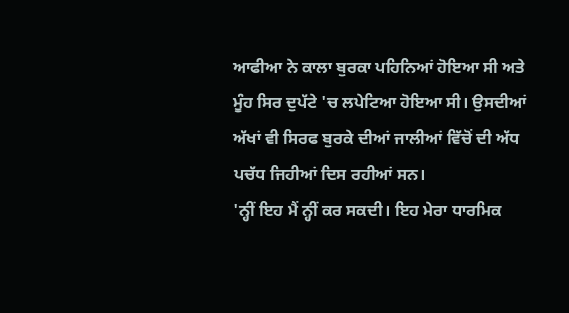ਆਫੀਆ ਨੇ ਕਾਲਾ ਬੁਰਕਾ ਪਹਿਨਿਆਂ ਹੋਇਆ ਸੀ ਅਤੇ ਮੂੰਹ ਸਿਰ ਦੁਪੱਟੇ 'ਚ ਲਪੇਟਿਆ ਹੋਇਆ ਸੀ। ਉਸਦੀਆਂ ਅੱਖਾਂ ਵੀ ਸਿਰਫ ਬੁਰਕੇ ਦੀਆਂ ਜਾਲੀਆਂ ਵਿੱਚੋਂ ਦੀ ਅੱਧ ਪਚੱਧ ਜਿਹੀਆਂ ਦਿਸ ਰਹੀਆਂ ਸਨ।
'ਨ੍ਹੀਂ ਇਹ ਮੈਂ ਨ੍ਹੀਂ ਕਰ ਸਕਦੀ। ਇਹ ਮੇਰਾ ਧਾਰਮਿਕ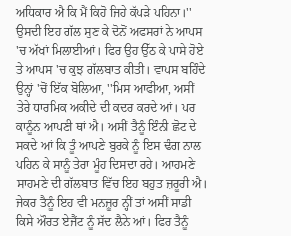ਅਧਿਕਾਰ ਐ ਕਿ ਮੈਂ ਕਿਹੋ ਜਿਹੇ ਕੱਪੜੇ ਪਹਿਨਾ।''
ਉਸਦੀ ਇਹ ਗੱਲ ਸੁਣ ਕੇ ਦੋਨੋਂ ਅਫਸਰਾਂ ਨੇ ਆਪਸ 'ਚ ਅੱਖਾਂ ਮਿਲਾਈਆਂ। ਫਿਰ ਉਹ ਉੱਠ ਕੇ ਪਾਸੇ ਹੋਏ ਤੇ ਆਪਸ 'ਚ ਕੁਝ ਗੱਲਬਾਤ ਕੀਤੀ। ਵਾਪਸ ਬਹਿੰਦੇ ਉਨ੍ਹਾਂ 'ਚੋਂ ਇੱਕ ਬੋਲਿਆ, ''ਮਿਸ ਆਫੀਆ, ਅਸੀਂ ਤੇਰੇ ਧਾਰਮਿਕ ਅਕੀਦੇ ਦੀ ਕਦਰ ਕਰਦੇ ਆਂ। ਪਰ ਕਾਨੂੰਨ ਆਪਣੀ ਥਾਂ ਐ। ਅਸੀਂ ਤੈਨੂੰ ਇੰਨੀ ਛੋਟ ਦੇ ਸਕਦੇ ਆਂ ਕਿ ਤੂੰ ਆਪਣੇ ਬੁਰਕੇ ਨੂੰ ਇਸ ਢੰਗ ਨਾਲ ਪਹਿਨ ਕੇ ਸਾਨੂੰ ਤੇਰਾ ਮੂੰਹ ਦਿਸਦਾ ਰਹੇ। ਆਹਮਣੇ ਸਾਹਮਣੇ ਦੀ ਗੱਲਬਾਤ ਵਿੱਚ ਇਹ ਬਹੁਤ ਜ਼ਰੂਰੀ ਐ। ਜੇਕਰ ਤੈਨੂੰ ਇਹ ਵੀ ਮਨਜ਼ੂਰ ਨ੍ਹੀਂ ਤਾਂ ਅਸੀਂ ਸਾਡੀ ਕਿਸੇ ਔਰਤ ਏਜੈਂਟ ਨੂੰ ਸੱਦ ਲੈਨੇ ਆਂ। ਫਿਰ ਤੈਨੂੰ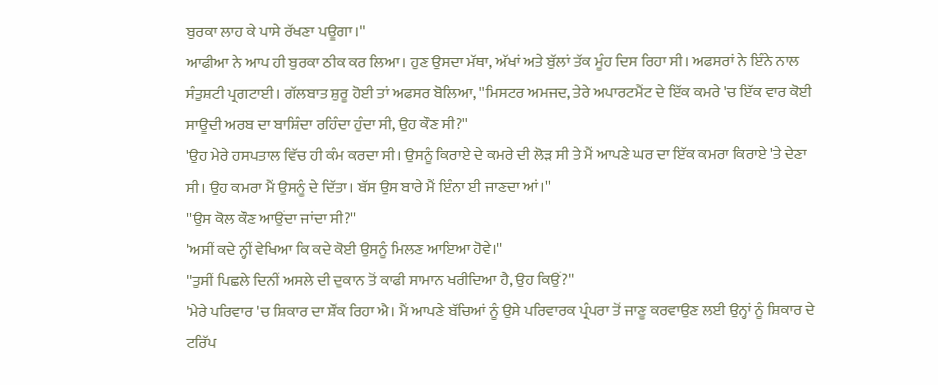ਬੁਰਕਾ ਲਾਹ ਕੇ ਪਾਸੇ ਰੱਖਣਾ ਪਊਗਾ।''
ਆਫੀਆ ਨੇ ਆਪ ਹੀ ਬੁਰਕਾ ਠੀਕ ਕਰ ਲਿਆ। ਹੁਣ ਉਸਦਾ ਮੱਥਾ, ਅੱਖਾਂ ਅਤੇ ਬੁੱਲਾਂ ਤੱਕ ਮੂੰਹ ਦਿਸ ਰਿਹਾ ਸੀ। ਅਫਸਰਾਂ ਨੇ ਇੰਨੇ ਨਾਲ ਸੰਤੁਸ਼ਟੀ ਪ੍ਰਗਟਾਈ। ਗੱਲਬਾਤ ਸ਼ੁਰੂ ਹੋਈ ਤਾਂ ਅਫਸਰ ਬੋਲਿਆ, ''ਮਿਸਟਰ ਅਮਜਦ, ਤੇਰੇ ਅਪਾਰਟਮੈਂਟ ਦੇ ਇੱਕ ਕਮਰੇ 'ਚ ਇੱਕ ਵਾਰ ਕੋਈ ਸਾਊਦੀ ਅਰਬ ਦਾ ਬਾਸ਼ਿੰਦਾ ਰਹਿੰਦਾ ਹੁੰਦਾ ਸੀ, ਉਹ ਕੌਣ ਸੀ?''
'ਉਹ ਮੇਰੇ ਹਸਪਤਾਲ ਵਿੱਚ ਹੀ ਕੰਮ ਕਰਦਾ ਸੀ। ਉਸਨੂੰ ਕਿਰਾਏ ਦੇ ਕਮਰੇ ਦੀ ਲੋੜ ਸੀ ਤੇ ਮੈਂ ਆਪਣੇ ਘਰ ਦਾ ਇੱਕ ਕਮਰਾ ਕਿਰਾਏ 'ਤੇ ਦੇਣਾ ਸੀ। ਉਹ ਕਮਰਾ ਮੈਂ ਉਸਨੂੰ ਦੇ ਦਿੱਤਾ। ਬੱਸ ਉਸ ਬਾਰੇ ਮੈਂ ਇੰਨਾ ਈ ਜਾਣਦਾ ਆਂ।''
''ਉਸ ਕੋਲ ਕੌਣ ਆਉਂਦਾ ਜਾਂਦਾ ਸੀ?''
'ਅਸੀਂ ਕਦੇ ਨ੍ਹੀਂ ਵੇਖਿਆ ਕਿ ਕਦੇ ਕੋਈ ਉਸਨੂੰ ਮਿਲਣ ਆਇਆ ਹੋਵੇ।''
''ਤੁਸੀਂ ਪਿਛਲੇ ਦਿਨੀਂ ਅਸਲੇ ਦੀ ਦੁਕਾਨ ਤੋਂ ਕਾਫੀ ਸਾਮਾਨ ਖਰੀਦਿਆ ਹੈ, ਉਹ ਕਿਉਂ?''
'ਮੇਰੇ ਪਰਿਵਾਰ 'ਚ ਸ਼ਿਕਾਰ ਦਾ ਸ਼ੌਂਕ ਰਿਹਾ ਐ। ਮੈਂ ਆਪਣੇ ਬੱਚਿਆਂ ਨੂੰ ਉਸੇ ਪਰਿਵਾਰਕ ਪ੍ਰੰਪਰਾ ਤੋਂ ਜਾਣੂ ਕਰਵਾਉਣ ਲਈ ਉਨ੍ਹਾਂ ਨੂੰ ਸ਼ਿਕਾਰ ਦੇ ਟਰਿੱਪ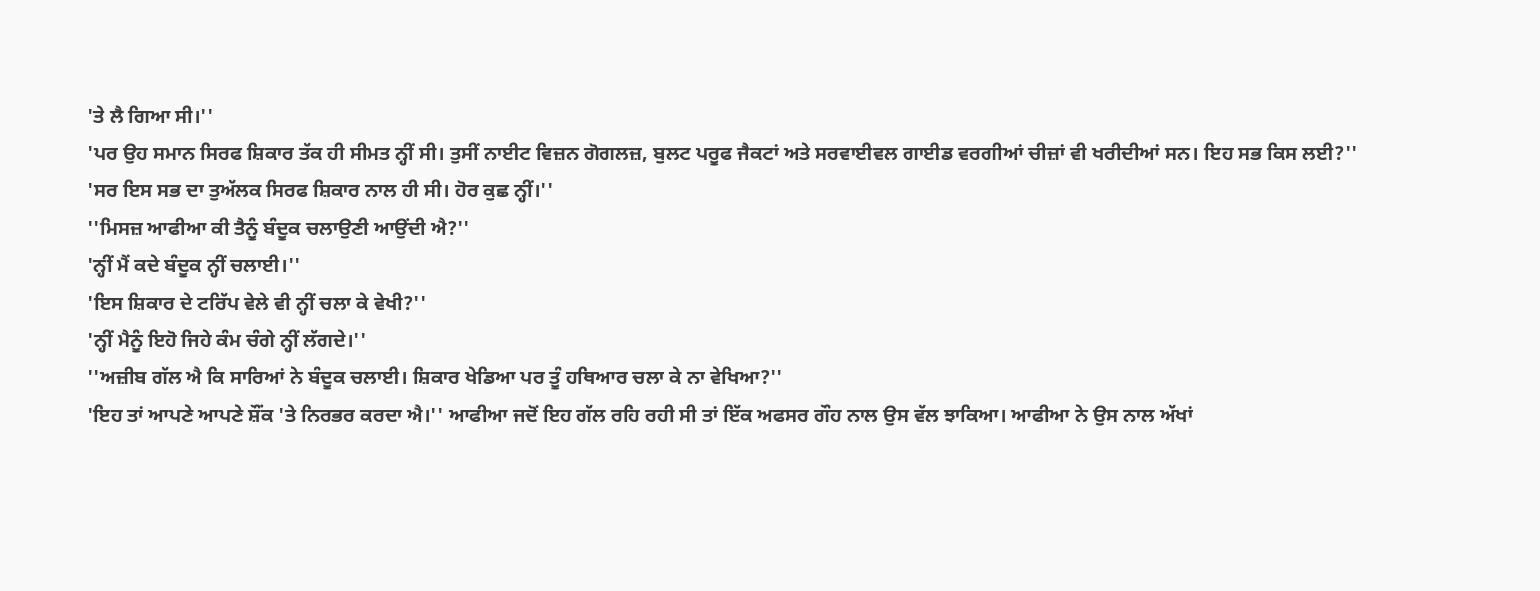'ਤੇ ਲੈ ਗਿਆ ਸੀ।''
'ਪਰ ਉਹ ਸਮਾਨ ਸਿਰਫ ਸ਼ਿਕਾਰ ਤੱਕ ਹੀ ਸੀਮਤ ਨ੍ਹੀਂ ਸੀ। ਤੁਸੀਂ ਨਾਈਟ ਵਿਜ਼ਨ ਗੋਗਲਜ਼, ਬੁਲਟ ਪਰੂਫ ਜੈਕਟਾਂ ਅਤੇ ਸਰਵਾਈਵਲ ਗਾਈਡ ਵਰਗੀਆਂ ਚੀਜ਼ਾਂ ਵੀ ਖਰੀਦੀਆਂ ਸਨ। ਇਹ ਸਭ ਕਿਸ ਲਈ?''
'ਸਰ ਇਸ ਸਭ ਦਾ ਤੁਅੱਲਕ ਸਿਰਫ ਸ਼ਿਕਾਰ ਨਾਲ ਹੀ ਸੀ। ਹੋਰ ਕੁਛ ਨ੍ਹੀਂ।''
''ਮਿਸਜ਼ ਆਫੀਆ ਕੀ ਤੈਨੂੰ ਬੰਦੂਕ ਚਲਾਉਣੀ ਆਉਂਦੀ ਐ?''
'ਨ੍ਹੀਂ ਮੈਂ ਕਦੇ ਬੰਦੂਕ ਨ੍ਹੀਂ ਚਲਾਈ।''
'ਇਸ ਸ਼ਿਕਾਰ ਦੇ ਟਰਿੱਪ ਵੇਲੇ ਵੀ ਨ੍ਹੀਂ ਚਲਾ ਕੇ ਵੇਖੀ?''
'ਨ੍ਹੀਂ ਮੈਨੂੰ ਇਹੋ ਜਿਹੇ ਕੰਮ ਚੰਗੇ ਨ੍ਹੀਂ ਲੱਗਦੇ।''
''ਅਜ਼ੀਬ ਗੱਲ ਐ ਕਿ ਸਾਰਿਆਂ ਨੇ ਬੰਦੂਕ ਚਲਾਈ। ਸ਼ਿਕਾਰ ਖੇਡਿਆ ਪਰ ਤੂੰ ਹਥਿਆਰ ਚਲਾ ਕੇ ਨਾ ਵੇਖਿਆ?''
'ਇਹ ਤਾਂ ਆਪਣੇ ਆਪਣੇ ਸ਼ੌਂਕ 'ਤੇ ਨਿਰਭਰ ਕਰਦਾ ਐ।'' ਆਫੀਆ ਜਦੋਂ ਇਹ ਗੱਲ ਰਹਿ ਰਹੀ ਸੀ ਤਾਂ ਇੱਕ ਅਫਸਰ ਗੌਹ ਨਾਲ ਉਸ ਵੱਲ ਝਾਕਿਆ। ਆਫੀਆ ਨੇ ਉਸ ਨਾਲ ਅੱਖਾਂ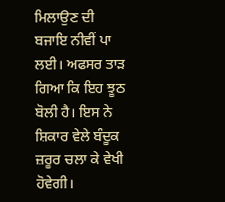ਮਿਲਾਉਣ ਦੀ ਬਜਾਇ ਨੀਵੀਂ ਪਾ ਲਈ। ਅਫਸਰ ਤਾੜ ਗਿਆ ਕਿ ਇਹ ਝੂਠ ਬੋਲੀ ਹੈ। ਇਸ ਨੇ ਸ਼ਿਕਾਰ ਵੇਲੇ ਬੰਦੂਕ ਜ਼ਰੂਰ ਚਲਾ ਕੇ ਵੇਖੀ ਹੋਵੇਗੀ।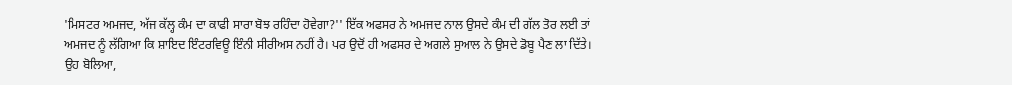'ਮਿਸਟਰ ਅਮਜਦ, ਅੱਜ ਕੱਲ੍ਹ ਕੰਮ ਦਾ ਕਾਫੀ ਸਾਰਾ ਬੋਝ ਰਹਿੰਦਾ ਹੋਵੇਗਾ?'' ਇੱਕ ਅਫਸਰ ਨੇ ਅਮਜਦ ਨਾਲ ਉਸਦੇ ਕੰਮ ਦੀ ਗੱਲ ਤੋਰ ਲਈ ਤਾਂ ਅਮਜਦ ਨੂੰ ਲੱਗਿਆ ਕਿ ਸ਼ਾਇਦ ਇੰਟਰਵਿਊ ਇੰਨੀ ਸੀਰੀਅਸ ਨਹੀਂ ਹੈ। ਪਰ ਉਦੋਂ ਹੀ ਅਫਸਰ ਦੇ ਅਗਲੇ ਸੁਆਲ ਨੇ ਉਸਦੇ ਡੋਬੂ ਪੈਣ ਲਾ ਦਿੱਤੇ। ਉਹ ਬੋਲਿਆ,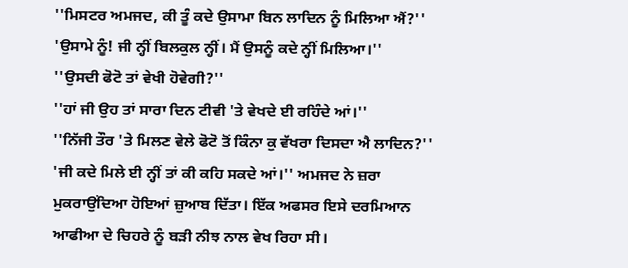''ਮਿਸਟਰ ਅਮਜਦ, ਕੀ ਤੂੰ ਕਦੇ ਉਸਾਮਾ ਬਿਨ ਲਾਦਿਨ ਨੂੰ ਮਿਲਿਆ ਐਂ?''
'ਉਸਾਮੇ ਨੂੰ! ਜੀ ਨ੍ਹੀਂ ਬਿਲਕੁਲ ਨ੍ਹੀਂ। ਮੈਂ ਉਸਨੂੰ ਕਦੇ ਨ੍ਹੀਂ ਮਿਲਿਆ।''
''ਉਸਦੀ ਫੋਟੋ ਤਾਂ ਵੇਖੀ ਹੋਵੇਗੀ?''
''ਹਾਂ ਜੀ ਉਹ ਤਾਂ ਸਾਰਾ ਦਿਨ ਟੀਵੀ 'ਤੇ ਵੇਖਦੇ ਈ ਰਹਿੰਦੇ ਆਂ।''
''ਨਿੱਜੀ ਤੌਰ 'ਤੇ ਮਿਲਣ ਵੇਲੇ ਫੋਟੋ ਤੋਂ ਕਿੰਨਾ ਕੁ ਵੱਖਰਾ ਦਿਸਦਾ ਐ ਲਾਦਿਨ?''
'ਜੀ ਕਦੇ ਮਿਲੇ ਈ ਨ੍ਹੀਂ ਤਾਂ ਕੀ ਕਹਿ ਸਕਦੇ ਆਂ।'' ਅਮਜਦ ਨੇ ਜ਼ਰਾ ਮੁਕਰਾਉਂਦਿਆ ਹੋਇਆਂ ਜ਼ੁਆਬ ਦਿੱਤਾ। ਇੱਕ ਅਫਸਰ ਇਸੇ ਦਰਮਿਆਨ ਆਫੀਆ ਦੇ ਚਿਹਰੇ ਨੂੰ ਬੜੀ ਨੀਝ ਨਾਲ ਵੇਖ ਰਿਹਾ ਸੀ।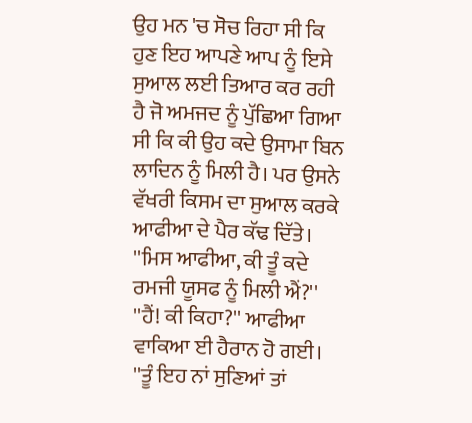ਉਹ ਮਨ 'ਚ ਸੋਚ ਰਿਹਾ ਸੀ ਕਿ ਹੁਣ ਇਹ ਆਪਣੇ ਆਪ ਨੂੰ ਇਸੇ ਸੁਆਲ ਲਈ ਤਿਆਰ ਕਰ ਰਹੀ ਹੈ ਜੋ ਅਮਜਦ ਨੂੰ ਪੁੱਛਿਆ ਗਿਆ ਸੀ ਕਿ ਕੀ ਉਹ ਕਦੇ ਉਸਾਮਾ ਬਿਨ ਲਾਦਿਨ ਨੂੰ ਮਿਲੀ ਹੈ। ਪਰ ਉਸਨੇ ਵੱਖਰੀ ਕਿਸਮ ਦਾ ਸੁਆਲ ਕਰਕੇ ਆਫੀਆ ਦੇ ਪੈਰ ਕੱਢ ਦਿੱਤੇ।
''ਮਿਸ ਆਫੀਆ, ਕੀ ਤੂੰ ਕਦੇ ਰਮਜੀ ਯੂਸਫ ਨੂੰ ਮਿਲੀ ਐਂ?''
''ਹੈਂ! ਕੀ ਕਿਹਾ?'' ਆਫੀਆ ਵਾਕਿਆ ਈ ਹੈਰਾਨ ਹੋ ਗਈ।
''ਤੂੰ ਇਹ ਨਾਂ ਸੁਣਿਆਂ ਤਾਂ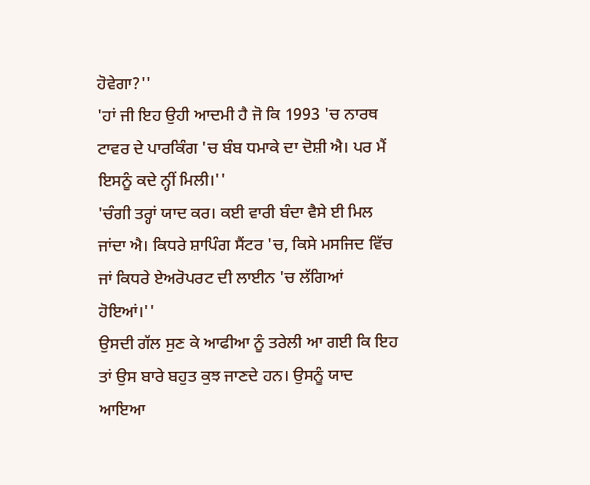ਹੋਵੇਗਾ?''
'ਹਾਂ ਜੀ ਇਹ ਉਹੀ ਆਦਮੀ ਹੈ ਜੋ ਕਿ 1993 'ਚ ਨਾਰਥ ਟਾਵਰ ਦੇ ਪਾਰਕਿੰਗ 'ਚ ਬੰਬ ਧਮਾਕੇ ਦਾ ਦੋਸ਼ੀ ਐ। ਪਰ ਮੈਂ ਇਸਨੂੰ ਕਦੇ ਨ੍ਹੀਂ ਮਿਲੀ।''
'ਚੰਗੀ ਤਰ੍ਹਾਂ ਯਾਦ ਕਰ। ਕਈ ਵਾਰੀ ਬੰਦਾ ਵੈਸੇ ਈ ਮਿਲ ਜਾਂਦਾ ਐ। ਕਿਧਰੇ ਸ਼ਾਪਿੰਗ ਸੈਂਟਰ 'ਚ, ਕਿਸੇ ਮਸਜਿਦ ਵਿੱਚ ਜਾਂ ਕਿਧਰੇ ਏਅਰੋਪਰਟ ਦੀ ਲਾਈਨ 'ਚ ਲੱਗਿਆਂ ਹੋਇਆਂ।''
ਉਸਦੀ ਗੱਲ ਸੁਣ ਕੇ ਆਫੀਆ ਨੂੰ ਤਰੇਲੀ ਆ ਗਈ ਕਿ ਇਹ ਤਾਂ ਉਸ ਬਾਰੇ ਬਹੁਤ ਕੁਝ ਜਾਣਦੇ ਹਨ। ਉਸਨੂੰ ਯਾਦ ਆਇਆ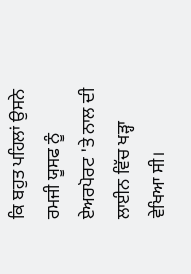ਕਿ ਬਹੁਤ ਪਹਿਲਾਂ ਉਸਨੇ ਰਮਜੀ ਯੂਸਫ ਨੂੰ ਏਅਰਪੋਰਟ 'ਤੇ ਨਾਲ ਦੀ ਲਾਈਨ ਵਿੱਚ ਖੜ੍ਹਾ ਵੇਖਿਆ ਸੀ।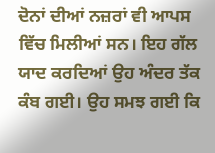ਦੋਨਾਂ ਦੀਆਂ ਨਜ਼ਰਾਂ ਵੀ ਆਪਸ ਵਿੱਚ ਮਿਲੀਆਂ ਸਨ। ਇਹ ਗੱਲ ਯਾਦ ਕਰਦਿਆਂ ਉਹ ਅੰਦਰ ਤੱਕ ਕੰਬ ਗਈ। ਉਹ ਸਮਝ ਗਈ ਕਿ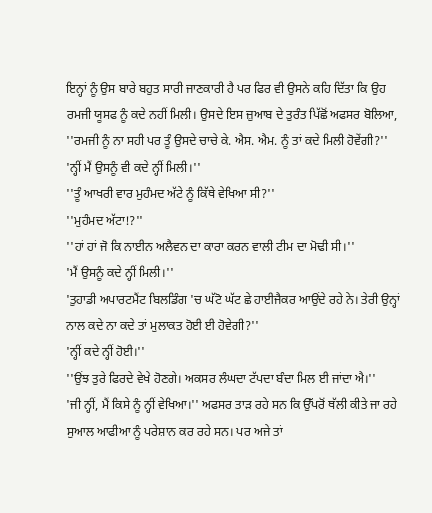ਇਨ੍ਹਾਂ ਨੂੰ ਉਸ ਬਾਰੇ ਬਹੁਤ ਸਾਰੀ ਜਾਣਕਾਰੀ ਹੈ ਪਰ ਫਿਰ ਵੀ ਉਸਨੇ ਕਹਿ ਦਿੱਤਾ ਕਿ ਉਹ ਰਮਜੀ ਯੂਸਫ ਨੂੰ ਕਦੇ ਨਹੀਂ ਮਿਲੀ। ਉਸਦੇ ਇਸ ਜ਼ੁਆਬ ਦੇ ਤੁਰੰਤ ਪਿੱਛੋਂ ਅਫਸਰ ਬੋਲਿਆ, ''ਰਮਜੀ ਨੂੰ ਨਾ ਸਹੀ ਪਰ ਤੂੰ ਉਸਦੇ ਚਾਚੇ ਕੇ. ਐਸ. ਐਮ. ਨੂੰ ਤਾਂ ਕਦੇ ਮਿਲੀ ਹੋਵੇਂਗੀ?''
'ਨ੍ਹੀਂ ਮੈਂ ਉਸਨੂੰ ਵੀ ਕਦੇ ਨ੍ਹੀਂ ਮਿਲੀ।''
''ਤੂੰ ਆਖਰੀ ਵਾਰ ਮੁਹੰਮਦ ਅੱਟੇ ਨੂੰ ਕਿੱਥੇ ਵੇਖਿਆ ਸੀ?''
''ਮੁਹੰਮਦ ਅੱਟਾ!?''
''ਹਾਂ ਹਾਂ ਜੋ ਕਿ ਨਾਈਨ ਅਲੈਵਨ ਦਾ ਕਾਰਾ ਕਰਨ ਵਾਲੀ ਟੀਮ ਦਾ ਮੋਢੀ ਸੀ।''
'ਮੈਂ ਉਸਨੂੰ ਕਦੇ ਨ੍ਹੀਂ ਮਿਲੀ।''
'ਤੁਹਾਡੀ ਅਪਾਰਟਮੈਂਟ ਬਿਲਡਿੰਗ 'ਚ ਘੱਟੋ ਘੱਟ ਛੇ ਹਾਈਜੈਕਰ ਆਉਂਦੇ ਰਹੇ ਨੇ। ਤੇਰੀ ਉਨ੍ਹਾਂ ਨਾਲ ਕਦੇ ਨਾ ਕਦੇ ਤਾਂ ਮੁਲਾਕਤ ਹੋਈ ਈ ਹੋਵੇਗੀ?''
'ਨ੍ਹੀਂ ਕਦੇ ਨ੍ਹੀਂ ਹੋਈ।''
''ਉਂਝ ਤੁਰੇ ਫਿਰਦੇ ਵੇਖੇ ਹੋਣਗੇ। ਅਕਸਰ ਲੰਘਦਾ ਟੱਪਦਾ ਬੰਦਾ ਮਿਲ ਈ ਜਾਂਦਾ ਐ।''
'ਜੀ ਨ੍ਹੀਂ, ਮੈਂ ਕਿਸੇ ਨੂੰ ਨ੍ਹੀਂ ਵੇਖਿਆ।'' ਅਫਸਰ ਤਾੜ ਰਹੇ ਸਨ ਕਿ ਉੱਪਰੋਂ ਥੱਲੀ ਕੀਤੇ ਜਾ ਰਹੇ ਸੁਆਲ ਆਫੀਆ ਨੂੰ ਪਰੇਸ਼ਾਨ ਕਰ ਰਹੇ ਸਨ। ਪਰ ਅਜੇ ਤਾਂ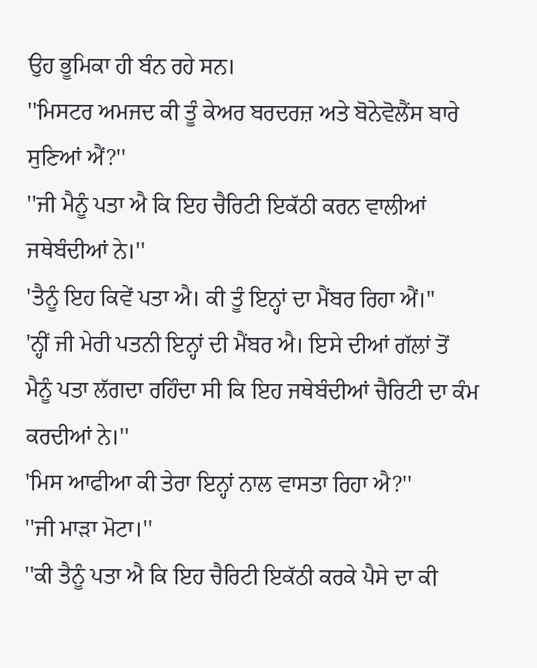ਉਹ ਭੂਮਿਕਾ ਹੀ ਬੰਨ ਰਹੇ ਸਨ।
''ਮਿਸਟਰ ਅਮਜਦ ਕੀ ਤੂੰ ਕੇਅਰ ਬਰਦਰਜ਼ ਅਤੇ ਬੋਨੇਵੋਲੈਂਸ ਬਾਰੇ ਸੁਣਿਆਂ ਐਂ?''
''ਜੀ ਮੈਨੂੰ ਪਤਾ ਐ ਕਿ ਇਹ ਚੈਰਿਟੀ ਇਕੱਠੀ ਕਰਨ ਵਾਲੀਆਂ ਜਥੇਬੰਦੀਆਂ ਨੇ।''
'ਤੈਨੂੰ ਇਹ ਕਿਵੇਂ ਪਤਾ ਐ। ਕੀ ਤੂੰ ਇਨ੍ਹਾਂ ਦਾ ਮੈਂਬਰ ਰਿਹਾ ਐਂ।''
'ਨ੍ਹੀਂ ਜੀ ਮੇਰੀ ਪਤਨੀ ਇਨ੍ਹਾਂ ਦੀ ਮੈਂਬਰ ਐ। ਇਸੇ ਦੀਆਂ ਗੱਲਾਂ ਤੋਂ ਮੈਨੂੰ ਪਤਾ ਲੱਗਦਾ ਰਹਿੰਦਾ ਸੀ ਕਿ ਇਹ ਜਥੇਬੰਦੀਆਂ ਚੈਰਿਟੀ ਦਾ ਕੰਮ ਕਰਦੀਆਂ ਨੇ।''
'ਮਿਸ ਆਫੀਆ ਕੀ ਤੇਰਾ ਇਨ੍ਹਾਂ ਨਾਲ ਵਾਸਤਾ ਰਿਹਾ ਐ?''
''ਜੀ ਮਾੜਾ ਮੋਟਾ।''
''ਕੀ ਤੈਨੂੰ ਪਤਾ ਐ ਕਿ ਇਹ ਚੈਰਿਟੀ ਇਕੱਠੀ ਕਰਕੇ ਪੈਸੇ ਦਾ ਕੀ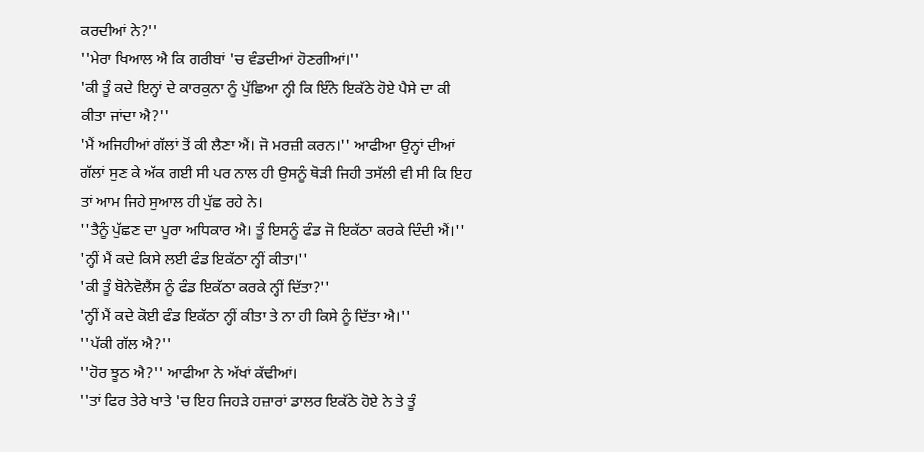ਕਰਦੀਆਂ ਨੇ?''
''ਮੇਰਾ ਖਿਆਲ ਐ ਕਿ ਗਰੀਬਾਂ 'ਚ ਵੰਡਦੀਆਂ ਹੋਣਗੀਆਂ।''
'ਕੀ ਤੂੰ ਕਦੇ ਇਨ੍ਹਾਂ ਦੇ ਕਾਰਕੁਨਾ ਨੂੰ ਪੁੱਛਿਆ ਨ੍ਹੀ ਕਿ ਇੰਨੇ ਇਕੱਠੇ ਹੋਏ ਪੈਸੇ ਦਾ ਕੀ ਕੀਤਾ ਜਾਂਦਾ ਐ?''
'ਮੈਂ ਅਜਿਹੀਆਂ ਗੱਲਾਂ ਤੋਂ ਕੀ ਲੈਣਾ ਐਂ। ਜੋ ਮਰਜ਼ੀ ਕਰਨ।'' ਆਫੀਆ ਉਨ੍ਹਾਂ ਦੀਆਂ ਗੱਲਾਂ ਸੁਣ ਕੇ ਅੱਕ ਗਈ ਸੀ ਪਰ ਨਾਲ ਹੀ ਉਸਨੂੰ ਥੋੜੀ ਜਿਹੀ ਤਸੱਲੀ ਵੀ ਸੀ ਕਿ ਇਹ ਤਾਂ ਆਮ ਜਿਹੇ ਸੁਆਲ ਹੀ ਪੁੱਛ ਰਹੇ ਨੇ।
''ਤੈਨੂੰ ਪੁੱਛਣ ਦਾ ਪੂਰਾ ਅਧਿਕਾਰ ਐ। ਤੂੰ ਇਸਨੂੰ ਫੰਡ ਜੋ ਇਕੱਠਾ ਕਰਕੇ ਦਿੰਦੀ ਐਂ।''
'ਨ੍ਹੀਂ ਮੈਂ ਕਦੇ ਕਿਸੇ ਲਈ ਫੰਡ ਇਕੱਠਾ ਨ੍ਹੀਂ ਕੀਤਾ।''
'ਕੀ ਤੂੰ ਬੋਨੇਵੋਲੈਂਸ ਨੂੰ ਫੰਡ ਇਕੱਠਾ ਕਰਕੇ ਨ੍ਹੀਂ ਦਿੱਤਾ?''
'ਨ੍ਹੀਂ ਮੈਂ ਕਦੇ ਕੋਈ ਫੰਡ ਇਕੱਠਾ ਨ੍ਹੀਂ ਕੀਤਾ ਤੇ ਨਾ ਹੀ ਕਿਸੇ ਨੂੰ ਦਿੱਤਾ ਐ।''
''ਪੱਕੀ ਗੱਲ ਐ?''
''ਹੋਰ ਝੂਠ ਐ?'' ਆਫੀਆ ਨੇ ਅੱਖਾਂ ਕੱਢੀਆਂ।
''ਤਾਂ ਫਿਰ ਤੇਰੇ ਖਾਤੇ 'ਚ ਇਹ ਜਿਹੜੇ ਹਜ਼ਾਰਾਂ ਡਾਲਰ ਇਕੱਠੇ ਹੋਏ ਨੇ ਤੇ ਤੂੰ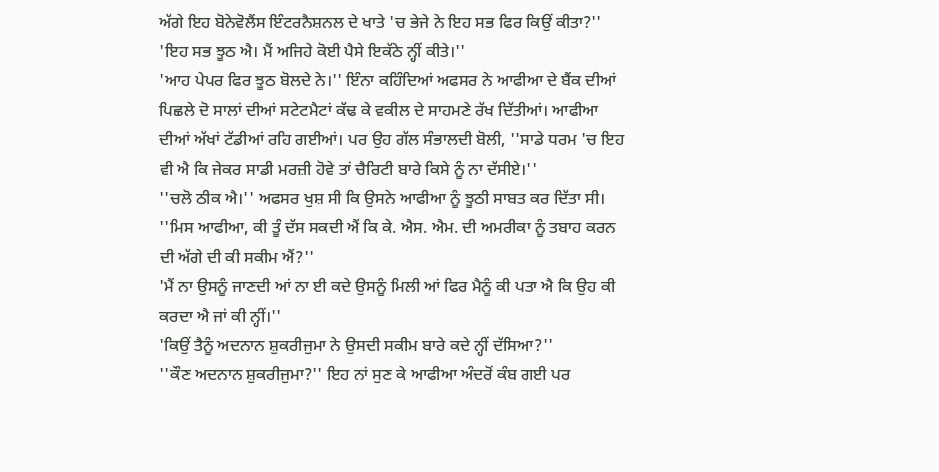ਅੱਗੇ ਇਹ ਬੋਨੇਵੋਲੈਂਸ ਇੰਟਰਨੈਸ਼ਨਲ ਦੇ ਖਾਤੇ 'ਚ ਭੇਜੇ ਨੇ ਇਹ ਸਭ ਫਿਰ ਕਿਉਂ ਕੀਤਾ?''
'ਇਹ ਸਭ ਝੂਠ ਐ। ਮੈਂ ਅਜਿਹੇ ਕੋਈ ਪੈਸੇ ਇਕੱਠੇ ਨ੍ਹੀਂ ਕੀਤੇ।''
'ਆਹ ਪੇਪਰ ਫਿਰ ਝੂਠ ਬੋਲਦੇ ਨੇ।'' ਇੰਨਾ ਕਹਿੰਦਿਆਂ ਅਫਸਰ ਨੇ ਆਫੀਆ ਦੇ ਬੈਂਕ ਦੀਆਂ ਪਿਛਲੇ ਦੋ ਸਾਲਾਂ ਦੀਆਂ ਸਟੇਟਮੈਟਾਂ ਕੱਢ ਕੇ ਵਕੀਲ ਦੇ ਸਾਹਮਣੇ ਰੱਖ ਦਿੱਤੀਆਂ। ਆਫੀਆ ਦੀਆਂ ਅੱਖਾਂ ਟੱਡੀਆਂ ਰਹਿ ਗਈਆਂ। ਪਰ ਉਹ ਗੱਲ ਸੰਭਾਲਦੀ ਬੋਲੀ, ''ਸਾਡੇ ਧਰਮ 'ਚ ਇਹ ਵੀ ਐ ਕਿ ਜੇਕਰ ਸਾਡੀ ਮਰਜ਼ੀ ਹੋਵੇ ਤਾਂ ਚੈਰਿਟੀ ਬਾਰੇ ਕਿਸੇ ਨੂੰ ਨਾ ਦੱਸੀਏ।''
''ਚਲੋ ਠੀਕ ਐ।'' ਅਫਸਰ ਖੁਸ਼ ਸੀ ਕਿ ਉਸਨੇ ਆਫੀਆ ਨੂੰ ਝੂਠੀ ਸਾਬਤ ਕਰ ਦਿੱਤਾ ਸੀ।
''ਮਿਸ ਆਫੀਆ, ਕੀ ਤੂੰ ਦੱਸ ਸਕਦੀ ਐਂ ਕਿ ਕੇ. ਐਸ. ਐਮ. ਦੀ ਅਮਰੀਕਾ ਨੂੰ ਤਬਾਹ ਕਰਨ ਦੀ ਅੱਗੇ ਦੀ ਕੀ ਸਕੀਮ ਐਂ?''
'ਮੈਂ ਨਾ ਉਸਨੂੰ ਜਾਣਦੀ ਆਂ ਨਾ ਈ ਕਦੇ ਉਸਨੂੰ ਮਿਲੀ ਆਂ ਫਿਰ ਮੈਨੂੰ ਕੀ ਪਤਾ ਐ ਕਿ ਉਹ ਕੀ ਕਰਦਾ ਐ ਜਾਂ ਕੀ ਨ੍ਹੀਂ।''
'ਕਿਉਂ ਤੈਨੂੰ ਅਦਨਾਨ ਸ਼ੁਕਰੀਜੁਮਾ ਨੇ ਉਸਦੀ ਸਕੀਮ ਬਾਰੇ ਕਦੇ ਨ੍ਹੀਂ ਦੱਸਿਆ?''
''ਕੌਣ ਅਦਨਾਨ ਸ਼ੁਕਰੀਜੁਮਾ?'' ਇਹ ਨਾਂ ਸੁਣ ਕੇ ਆਫੀਆ ਅੰਦਰੋਂ ਕੰਬ ਗਈ ਪਰ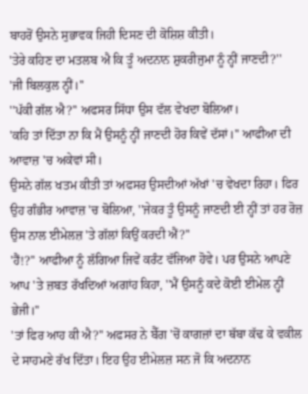ਬਾਹਰੋਂ ਉਸਨੇ ਸੁਭਾਵਕ ਜਿਹੀ ਦਿਸਣ ਦੀ ਕੋਸ਼ਿਸ਼ ਕੀਤੀ।
'ਤੇਰੇ ਕਹਿਣ ਦਾ ਮਤਲਬ ਐ ਕਿ ਤੂੰ ਅਦਨਾਨ ਸ਼ੁਕਰੀਜੁਮਾ ਨੂੰ ਨ੍ਹੀਂ ਜਾਣਦੀ?''
'ਜੀ ਬਿਲਕੁਲ ਨ੍ਹੀਂ।''
''ਪੱਕੀ ਗੱਲ ਐ?'' ਅਫਸਰ ਸਿੱਧਾ ਉਸ ਵੱਲ ਵੇਖਦਾ ਬੋਲਿਆ।
'ਕਹਿ ਤਾਂ ਦਿੱਤਾ ਨਾ ਕਿ ਮੈਂ ਉਸਨੂੰ ਨ੍ਹੀਂ ਜਾਣਦੀ ਹੋਰ ਕਿਵੇਂ ਦੱਸਾਂ।'' ਆਫੀਆ ਦੀ ਆਵਾਜ਼ 'ਚ ਅਕੇਵਾਂ ਸੀ।
ਉਸਨੇ ਗੱਲ ਖਤਮ ਕੀਤੀ ਤਾਂ ਅਫਸਰ ਉਸਦੀਆਂ ਅੱਖਾਂ 'ਚ ਵੇਖਦਾ ਰਿਹਾ। ਫਿਰ ਉਹ ਗੰਭੀਰ ਆਵਾਜ਼ 'ਚ ਬੋਲਿਆ, ''ਜੇਕਰ ਤੂੰ ਉਸਨੂੰ ਜਾਣਦੀ ਈ ਨ੍ਹੀਂ ਤਾਂ ਹਰ ਰੋਜ਼ ਉਸ ਨਾਲ ਈਮੇਲਜ਼ 'ਤੇ ਗੱਲਾਂ ਕਿਉਂ ਕਰਦੀ ਐਂ?''
'ਹੈਂ!?'' ਆਫੀਆ ਨੂੰ ਲੱਗਿਆ ਜਿਵੇਂ ਕਰੰਟ ਵੱਜਿਆ ਹੋਵੇ। ਪਰ ਉਸਨੇ ਆਪਣੇ ਆਪ 'ਤੇ ਜ਼ਬਤ ਰੱਖਦਿਆਂ ਅਗਾਂਹ ਕਿਹਾ, ''ਮੈਂ ਉਸਨੂੰ ਕਦੇ ਕੋਈ ਈਮੇਲ ਨ੍ਹੀਂ ਭੇਜੀ।''
'ਤਾਂ ਫਿਰ ਆਹ ਕੀ ਐ?'' ਅਫਸਰ ਨੇ ਬੈੱਗ 'ਚੋਂ ਕਾਗਜ਼ਾਂ ਦਾ ਥੱਬਾ ਕੱਢ ਕੇ ਵਕੀਲ ਦੇ ਸਾਹਮਣੇ ਰੱਖ ਦਿੱਤਾ। ਇਹ ਉਹ ਈਮੇਲਜ਼ ਸਨ ਜੋ ਕਿ ਅਦਨਾਨ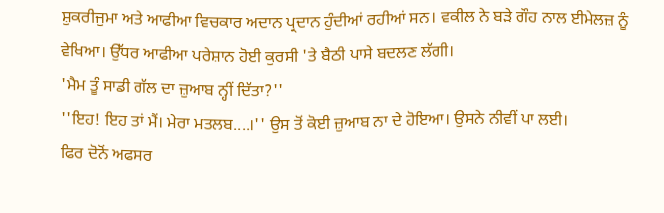ਸ਼ੁਕਰੀਜੁਮਾ ਅਤੇ ਆਫੀਆ ਵਿਚਕਾਰ ਅਦਾਨ ਪ੍ਰਦਾਨ ਹੁੰਦੀਆਂ ਰਹੀਆਂ ਸਨ। ਵਕੀਲ ਨੇ ਬੜੇ ਗੌਹ ਨਾਲ ਈਮੇਲਜ਼ ਨੂੰ ਵੇਖਿਆ। ਉੱਧਰ ਆਫੀਆ ਪਰੇਸ਼ਾਨ ਹੋਈ ਕੁਰਸੀ 'ਤੇ ਬੈਠੀ ਪਾਸੇ ਬਦਲਣ ਲੱਗੀ।
'ਮੈਮ ਤੂੰ ਸਾਡੀ ਗੱਲ ਦਾ ਜ਼ੁਆਬ ਨ੍ਹੀਂ ਦਿੱਤਾ?''
''ਇਹ! ਇਹ ਤਾਂ ਮੈਂ। ਮੇਰਾ ਮਤਲਬ....।'' ਉਸ ਤੋਂ ਕੋਈ ਜ਼ੁਆਬ ਨਾ ਦੇ ਹੋਇਆ। ਉਸਨੇ ਨੀਵੀਂ ਪਾ ਲਈ।
ਫਿਰ ਦੋਨੋਂ ਅਫਸਰ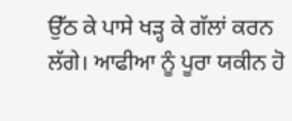ਉੱਠ ਕੇ ਪਾਸੇ ਖੜ੍ਹ ਕੇ ਗੱਲਾਂ ਕਰਨ ਲੱਗੇ। ਆਫੀਆ ਨੂੰ ਪੂਰਾ ਯਕੀਨ ਹੋ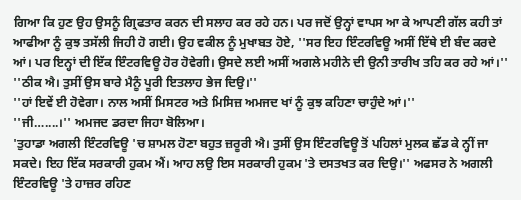ਗਿਆ ਕਿ ਹੁਣ ਉਹ ਉਸਨੂੰ ਗ੍ਰਿਫਤਾਰ ਕਰਨ ਦੀ ਸਲਾਹ ਕਰ ਰਹੇ ਹਨ। ਪਰ ਜਦੋਂ ਉਨ੍ਹਾਂ ਵਾਪਸ ਆ ਕੇ ਆਪਣੀ ਗੱਲ ਕਹੀ ਤਾਂ ਆਫੀਆ ਨੂੰ ਕੁਝ ਤਸੱਲੀ ਜਿਹੀ ਹੋ ਗਈ। ਉਹ ਵਕੀਲ ਨੂੰ ਮੁਖਾਬਤ ਹੋਏ, ''ਸਰ ਇਹ ਇੰਟਰਵਿਊ ਅਸੀਂ ਇੱਥੇ ਈ ਬੰਦ ਕਰਦੇ ਆਂ। ਪਰ ਇਨ੍ਹਾਂ ਦੀ ਇੱਕ ਇੰਟਰਵਿਊ ਹੋਰ ਹੋਵੇਗੀ। ਉਸਦੇ ਲਈ ਅਸੀਂ ਅਗਲੇ ਮਹੀਨੇ ਦੀ ਉਨੀ ਤਾਰੀਖ ਤਹਿ ਕਰ ਰਹੇ ਆਂ।''
''ਠੀਕ ਐ। ਤੁਸੀਂ ਉਸ ਬਾਰੇ ਮੈਨੂੰ ਪੂਰੀ ਇਤਲਾਹ ਭੇਜ ਦਿਉ।''
''ਹਾਂ ਇਵੇਂ ਈ ਹੋਵੇਗਾ। ਨਾਲ ਅਸੀਂ ਮਿਸਟਰ ਅਤੇ ਮਿਸਿਜ਼ ਅਮਜਦ ਖਾਂ ਨੂੰ ਕੁਝ ਕਹਿਣਾ ਚਾਹੁੰਦੇ ਆਂ।''
''ਜੀ…....।'' ਅਮਜਦ ਡਰਦਾ ਜਿਹਾ ਬੋਲਿਆ।
'ਤੁਹਾਡਾ ਅਗਲੀ ਇੰਟਰਵਿਊ 'ਚ ਸ਼ਾਮਲ ਹੋਣਾ ਬਹੁਤ ਜ਼ਰੂਰੀ ਐ। ਤੁਸੀਂ ਉਸ ਇੰਟਰਵਿਊ ਤੋਂ ਪਹਿਲਾਂ ਮੁਲਕ ਛੱਡ ਕੇ ਨ੍ਹੀਂ ਜਾ ਸਕਦੇ। ਇਹ ਇੱਕ ਸਰਕਾਰੀ ਹੁਕਮ ਐਂ। ਆਹ ਲਉ ਇਸ ਸਰਕਾਰੀ ਹੁਕਮ 'ਤੇ ਦਸਤਖਤ ਕਰ ਦਿਉ।'' ਅਫਸਰ ਨੇ ਅਗਲੀ ਇੰਟਰਵਿਊ 'ਤੇ ਹਾਜ਼ਰ ਰਹਿਣ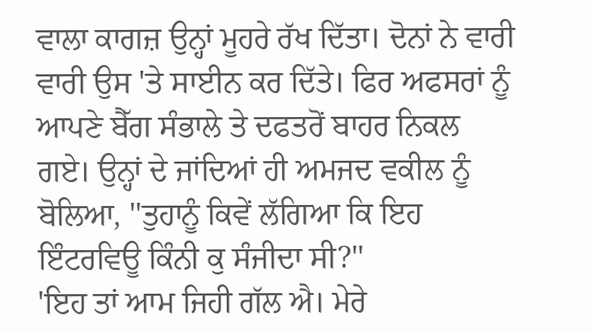ਵਾਲਾ ਕਾਗਜ਼ ਉਨ੍ਹਾਂ ਮੂਹਰੇ ਰੱਖ ਦਿੱਤਾ। ਦੋਨਾਂ ਨੇ ਵਾਰੀ ਵਾਰੀ ਉਸ 'ਤੇ ਸਾਈਨ ਕਰ ਦਿੱਤੇ। ਫਿਰ ਅਫਸਰਾਂ ਨੂੰ ਆਪਣੇ ਬੈੱਗ ਸੰਭਾਲੇ ਤੇ ਦਫਤਰੋਂ ਬਾਹਰ ਨਿਕਲ ਗਏ। ਉਨ੍ਹਾਂ ਦੇ ਜਾਂਦਿਆਂ ਹੀ ਅਮਜਦ ਵਕੀਲ ਨੂੰ ਬੋਲਿਆ, ''ਤੁਹਾਨੂੰ ਕਿਵੇਂ ਲੱਗਿਆ ਕਿ ਇਹ ਇੰਟਰਵਿਊ ਕਿੰਨੀ ਕੁ ਸੰਜੀਦਾ ਸੀ?''
'ਇਹ ਤਾਂ ਆਮ ਜਿਹੀ ਗੱਲ ਐ। ਮੇਰੇ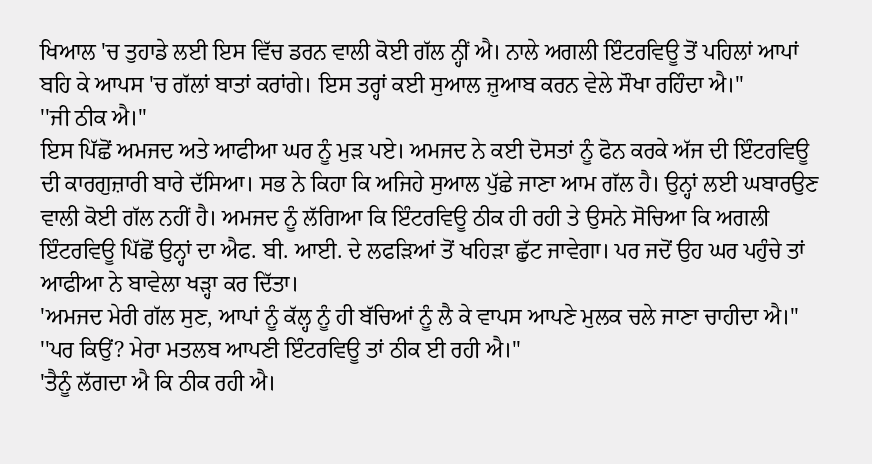ਖਿਆਲ 'ਚ ਤੁਹਾਡੇ ਲਈ ਇਸ ਵਿੱਚ ਡਰਨ ਵਾਲੀ ਕੋਈ ਗੱਲ ਨ੍ਹੀਂ ਐ। ਨਾਲੇ ਅਗਲੀ ਇੰਟਰਵਿਊ ਤੋਂ ਪਹਿਲਾਂ ਆਪਾਂ ਬਹਿ ਕੇ ਆਪਸ 'ਚ ਗੱਲਾਂ ਬਾਤਾਂ ਕਰਾਂਗੇ। ਇਸ ਤਰ੍ਹਾਂ ਕਈ ਸੁਆਲ ਜ਼ੁਆਬ ਕਰਨ ਵੇਲੇ ਸੌਖਾ ਰਹਿੰਦਾ ਐ।''
''ਜੀ ਠੀਕ ਐ।''
ਇਸ ਪਿੱਛੋਂ ਅਮਜਦ ਅਤੇ ਆਫੀਆ ਘਰ ਨੂੰ ਮੁੜ ਪਏ। ਅਮਜਦ ਨੇ ਕਈ ਦੋਸਤਾਂ ਨੂੰ ਫੋਨ ਕਰਕੇ ਅੱਜ ਦੀ ਇੰਟਰਵਿਊ ਦੀ ਕਾਰਗੁਜ਼ਾਰੀ ਬਾਰੇ ਦੱਸਿਆ। ਸਭ ਨੇ ਕਿਹਾ ਕਿ ਅਜਿਹੇ ਸੁਆਲ ਪੁੱਛੇ ਜਾਣਾ ਆਮ ਗੱਲ ਹੈ। ਉਨ੍ਹਾਂ ਲਈ ਘਬਾਰਉਣ ਵਾਲੀ ਕੋਈ ਗੱਲ ਨਹੀਂ ਹੈ। ਅਮਜਦ ਨੂੰ ਲੱਗਿਆ ਕਿ ਇੰਟਰਵਿਊ ਠੀਕ ਹੀ ਰਹੀ ਤੇ ਉਸਨੇ ਸੋਚਿਆ ਕਿ ਅਗਲੀ ਇੰਟਰਵਿਊ ਪਿੱਛੋਂ ਉਨ੍ਹਾਂ ਦਾ ਐਫ. ਬੀ. ਆਈ. ਦੇ ਲਫੜਿਆਂ ਤੋਂ ਖਹਿੜਾ ਛੁੱਟ ਜਾਵੇਗਾ। ਪਰ ਜਦੋਂ ਉਹ ਘਰ ਪਹੁੰਚੇ ਤਾਂ ਆਫੀਆ ਨੇ ਬਾਵੇਲਾ ਖੜ੍ਹਾ ਕਰ ਦਿੱਤਾ।
'ਅਮਜਦ ਮੇਰੀ ਗੱਲ ਸੁਣ, ਆਪਾਂ ਨੂੰ ਕੱਲ੍ਹ ਨੂੰ ਹੀ ਬੱਚਿਆਂ ਨੂੰ ਲੈ ਕੇ ਵਾਪਸ ਆਪਣੇ ਮੁਲਕ ਚਲੇ ਜਾਣਾ ਚਾਹੀਦਾ ਐ।''
''ਪਰ ਕਿਉਂ? ਮੇਰਾ ਮਤਲਬ ਆਪਣੀ ਇੰਟਰਵਿਊ ਤਾਂ ਠੀਕ ਈ ਰਹੀ ਐ।''
'ਤੈਨੂੰ ਲੱਗਦਾ ਐ ਕਿ ਠੀਕ ਰਹੀ ਐ।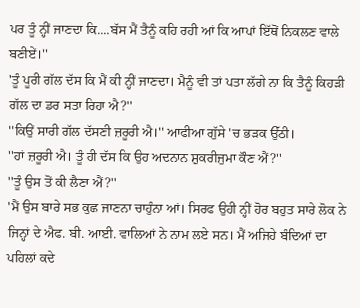ਪਰ ਤੂੰ ਨ੍ਹੀਂ ਜਾਣਦਾ ਕਿ....ਬੱਸ ਮੈਂ ਤੈਨੂੰ ਕਹਿ ਰਹੀ ਆਂ ਕਿ ਆਪਾਂ ਇੱਥੋਂ ਨਿਕਲਣ ਵਾਲੇ ਬਣੀਏਂ।''
'ਤੂੰ ਪੂਰੀ ਗੱਲ ਦੱਸ ਕਿ ਮੈਂ ਕੀ ਨ੍ਹੀਂ ਜਾਣਦਾ। ਮੈਨੂੰ ਵੀ ਤਾਂ ਪਤਾ ਲੱਗੇ ਨਾ ਕਿ ਤੈਨੂੰ ਕਿਹੜੀ ਗੱਲ ਦਾ ਡਰ ਸਤਾ ਰਿਹਾ ਐ?''
''ਕਿਉਂ ਸਾਰੀ ਗੱਲ ਦੱਸਣੀ ਜ਼ਰੂਰੀ ਐ।'' ਆਫੀਆ ਗੁੱਸੇ 'ਚ ਭੜਕ ਉੱਠੀ।
''ਹਾਂ ਜ਼ਰੂਰੀ ਐ। ਤੂੰ ਹੀ ਦੱਸ ਕਿ ਉਹ ਅਦਨਾਨ ਸ਼ੁਕਰੀਜੁਮਾ ਕੌਣ ਐਂ?''
''ਤੂੰ ਉਸ ਤੋਂ ਕੀ ਲੈਣਾ ਐਂ?''
'ਮੈਂ ਉਸ ਬਾਰੇ ਸਭ ਕੁਛ ਜਾਣਨਾ ਚਾਹੁੰਨਾ ਆਂ। ਸਿਰਫ ਉਹੀ ਨ੍ਹੀਂ ਹੋਰ ਬਹੁਤ ਸਾਰੇ ਲੋਕ ਨੇ ਜਿਨ੍ਹਾਂ ਦੇ ਐਫ. ਬੀ. ਆਈ. ਵਾਲਿਆਂ ਨੇ ਨਾਮ ਲਏ ਸਨ। ਮੈਂ ਅਜਿਹੇ ਬੰਦਿਆਂ ਦਾ ਪਹਿਲਾਂ ਕਦੇ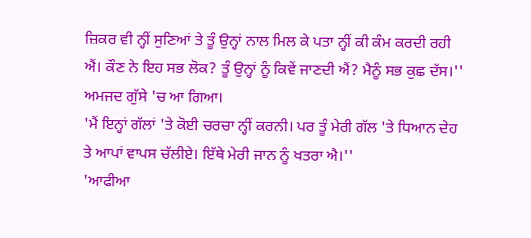ਜ਼ਿਕਰ ਵੀ ਨ੍ਹੀਂ ਸੁਣਿਆਂ ਤੇ ਤੂੰ ਉਨ੍ਹਾਂ ਨਾਲ ਮਿਲ ਕੇ ਪਤਾ ਨ੍ਹੀਂ ਕੀ ਕੰਮ ਕਰਦੀ ਰਹੀ ਐਂ। ਕੌਣ ਨੇ ਇਹ ਸਭ ਲੋਕ? ਤੂੰ ਉਨ੍ਹਾਂ ਨੂੰ ਕਿਵੇਂ ਜਾਣਦੀ ਐਂ? ਮੈਨੂੰ ਸਭ ਕੁਛ ਦੱਸ।'' ਅਮਜਦ ਗੁੱਸੇ 'ਚ ਆ ਗਿਆ।
'ਮੈਂ ਇਨ੍ਹਾਂ ਗੱਲਾਂ 'ਤੇ ਕੋਈ ਚਰਚਾ ਨ੍ਹੀਂ ਕਰਨੀ। ਪਰ ਤੂੰ ਮੇਰੀ ਗੱਲ 'ਤੇ ਧਿਆਨ ਦੇਹ ਤੇ ਆਪਾਂ ਵਾਪਸ ਚੱਲੀਏ। ਇੱਥੇ ਮੇਰੀ ਜਾਨ ਨੂੰ ਖਤਰਾ ਐ।''
'ਆਫੀਆ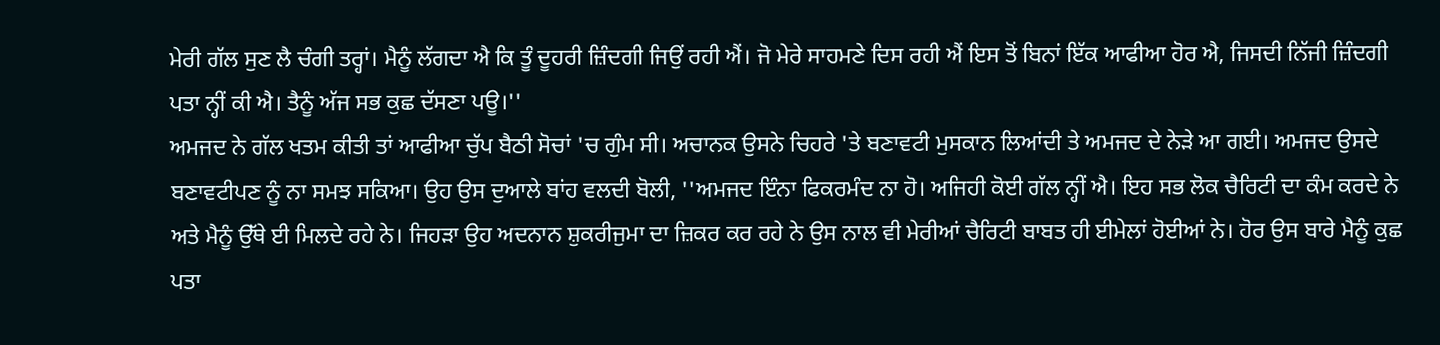ਮੇਰੀ ਗੱਲ ਸੁਣ ਲੈ ਚੰਗੀ ਤਰ੍ਹਾਂ। ਮੈਨੂੰ ਲੱਗਦਾ ਐ ਕਿ ਤੂੰ ਦੂਹਰੀ ਜ਼ਿੰਦਗੀ ਜਿਉਂ ਰਹੀ ਐਂ। ਜੋ ਮੇਰੇ ਸਾਹਮਣੇ ਦਿਸ ਰਹੀ ਐਂ ਇਸ ਤੋਂ ਬਿਨਾਂ ਇੱਕ ਆਫੀਆ ਹੋਰ ਐ, ਜਿਸਦੀ ਨਿੱਜੀ ਜ਼ਿੰਦਗੀ ਪਤਾ ਨ੍ਹੀਂ ਕੀ ਐ। ਤੈਨੂੰ ਅੱਜ ਸਭ ਕੁਛ ਦੱਸਣਾ ਪਊ।''
ਅਮਜਦ ਨੇ ਗੱਲ ਖਤਮ ਕੀਤੀ ਤਾਂ ਆਫੀਆ ਚੁੱਪ ਬੈਠੀ ਸੋਚਾਂ 'ਚ ਗੁੰਮ ਸੀ। ਅਚਾਨਕ ਉਸਨੇ ਚਿਹਰੇ 'ਤੇ ਬਣਾਵਟੀ ਮੁਸਕਾਨ ਲਿਆਂਦੀ ਤੇ ਅਮਜਦ ਦੇ ਨੇੜੇ ਆ ਗਈ। ਅਮਜਦ ਉਸਦੇ ਬਣਾਵਟੀਪਣ ਨੂੰ ਨਾ ਸਮਝ ਸਕਿਆ। ਉਹ ਉਸ ਦੁਆਲੇ ਬਾਂਹ ਵਲਦੀ ਬੋਲੀ, ''ਅਮਜਦ ਇੰਨਾ ਫਿਕਰਮੰਦ ਨਾ ਹੋ। ਅਜਿਹੀ ਕੋਈ ਗੱਲ ਨ੍ਹੀਂ ਐ। ਇਹ ਸਭ ਲੋਕ ਚੈਰਿਟੀ ਦਾ ਕੰਮ ਕਰਦੇ ਨੇ ਅਤੇ ਮੈਨੂੰ ਉੱਥੇ ਈ ਮਿਲਦੇ ਰਹੇ ਨੇ। ਜਿਹੜਾ ਉਹ ਅਦਨਾਨ ਸ਼ੁਕਰੀਜੁਮਾ ਦਾ ਜ਼ਿਕਰ ਕਰ ਰਹੇ ਨੇ ਉਸ ਨਾਲ ਵੀ ਮੇਰੀਆਂ ਚੈਰਿਟੀ ਬਾਬਤ ਹੀ ਈਮੇਲਾਂ ਹੋਈਆਂ ਨੇ। ਹੋਰ ਉਸ ਬਾਰੇ ਮੈਨੂੰ ਕੁਛ ਪਤਾ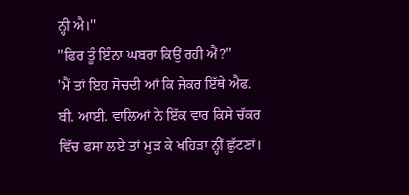ਨ੍ਹੀ ਐ।''
''ਫਿਰ ਤੂੰ ਇੰਨਾ ਘਬਰਾ ਕਿਉਂ ਰਹੀ ਐਂ?''
'ਮੈਂ ਤਾਂ ਇਹ ਸੋਚਦੀ ਆਂ ਕਿ ਜੇਕਰ ਇੱਥੇ ਐਫ. ਬੀ. ਆਈ. ਵਾਲਿਆਂ ਨੇ ਇੱਕ ਵਾਰ ਕਿਸੇ ਚੱਕਰ ਵਿੱਚ ਫਸਾ ਲਏ ਤਾਂ ਮੁੜ ਕੇ ਖਹਿੜਾ ਨ੍ਹੀਂ ਛੁੱਟਣਾਂ।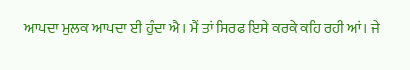ਆਪਦਾ ਮੁਲਕ ਆਪਦਾ ਈ ਹੁੰਦਾ ਐ। ਮੈਂ ਤਾਂ ਸਿਰਫ ਇਸੇ ਕਰਕੇ ਕਹਿ ਰਹੀ ਆਂ। ਜੇ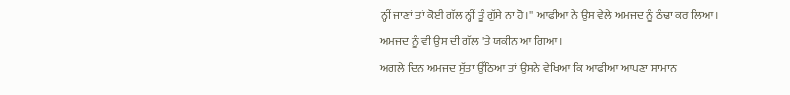ਨ੍ਹੀਂ ਜਾਣਾਂ ਤਾਂ ਕੋਈ ਗੱਲ ਨ੍ਹੀਂ ਤੂੰ ਗੁੱਸੇ ਨਾ ਹੋ।'' ਆਫੀਆ ਨੇ ਉਸ ਵੇਲੇ ਅਮਜਦ ਨੂੰ ਠੰਢਾ ਕਰ ਲਿਆ। ਅਮਜਦ ਨੂੰ ਵੀ ਉਸ ਦੀ ਗੱਲ 'ਤੇ ਯਕੀਨ ਆ ਗਿਆ।
ਅਗਲੇ ਦਿਨ ਅਮਜਦ ਸੁੱਤਾ ਉੱਠਿਆ ਤਾਂ ਉਸਨੇ ਵੇਖਿਆ ਕਿ ਆਫੀਆ ਆਪਣਾ ਸਾਮਾਨ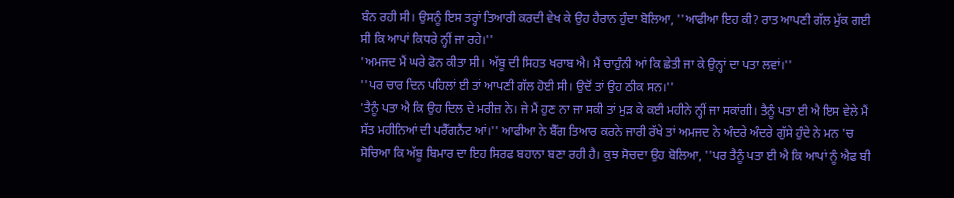ਬੰਨ ਰਹੀ ਸੀ। ਉਸਨੂੰ ਇਸ ਤਰ੍ਹਾਂ ਤਿਆਰੀ ਕਰਦੀ ਵੇਖ ਕੇ ਉਹ ਹੈਰਾਨ ਹੁੰਦਾ ਬੋਲਿਆ, ''ਆਫੀਆ ਇਹ ਕੀ? ਰਾਤ ਆਪਣੀ ਗੱਲ ਮੁੱਕ ਗਈ ਸੀ ਕਿ ਆਪਾਂ ਕਿਧਰੇ ਨ੍ਹੀਂ ਜਾ ਰਹੇ।''
'ਅਮਜਦ ਮੈਂ ਘਰੇ ਫੋਨ ਕੀਤਾ ਸੀ। ਅੱਬੂ ਦੀ ਸਿਹਤ ਖਰਾਬ ਐ। ਮੈਂ ਚਾਹੁੰਨੀ ਆਂ ਕਿ ਛੇਤੀ ਜਾ ਕੇ ਉਨ੍ਹਾਂ ਦਾ ਪਤਾ ਲਵਾਂ।''
''ਪਰ ਚਾਰ ਦਿਨ ਪਹਿਲਾਂ ਈ ਤਾਂ ਆਪਣੀ ਗੱਲ ਹੋਈ ਸੀ। ਉਦੋਂ ਤਾਂ ਉਹ ਠੀਕ ਸਨ।''
'ਤੈਨੂੰ ਪਤਾ ਐ ਕਿ ਉਹ ਦਿਲ ਦੇ ਮਰੀਜ਼ ਨੇ। ਜੇ ਮੈਂ ਹੁਣ ਨਾ ਜਾ ਸਕੀ ਤਾਂ ਮੁੜ ਕੇ ਕਈ ਮਹੀਨੇ ਨ੍ਹੀਂ ਜਾ ਸਕਾਂਗੀ। ਤੈਨੂੰ ਪਤਾ ਈ ਐ ਇਸ ਵੇਲੇ ਮੈਂ ਸੱਤ ਮਹੀਨਿਆਂ ਦੀ ਪਰੈੱਗਨੈਂਟ ਆਂ।'' ਆਫੀਆ ਨੇ ਬੈੱਗ ਤਿਆਰ ਕਰਨੇ ਜਾਰੀ ਰੱਖੇ ਤਾਂ ਅਮਜਦ ਨੇ ਅੰਦਰੇ ਅੰਦਰੇ ਗੁੱਸੇ ਹੁੰਦੇ ਨੇ ਮਨ 'ਚ ਸੋਚਿਆ ਕਿ ਅੱਬੂ ਬਿਮਾਰ ਦਾ ਇਹ ਸਿਰਫ ਬਹਾਨਾ ਬਣਾ ਰਹੀ ਹੈ। ਕੁਝ ਸੋਚਦਾ ਉਹ ਬੋਲਿਆ, ''ਪਰ ਤੈਨੂੰ ਪਤਾ ਈ ਐ ਕਿ ਆਪਾਂ ਨੂੰ ਐਫ ਬੀ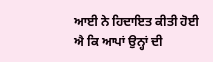ਆਈ ਨੇ ਹਿਦਾਇਤ ਕੀਤੀ ਹੋਈ ਐ ਕਿ ਆਪਾਂ ਉਨ੍ਹਾਂ ਦੀ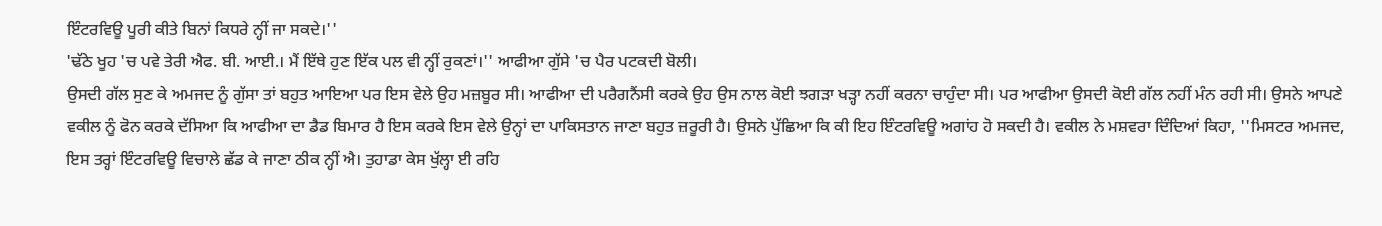ਇੰਟਰਵਿਊ ਪੂਰੀ ਕੀਤੇ ਬਿਨਾਂ ਕਿਧਰੇ ਨ੍ਹੀਂ ਜਾ ਸਕਦੇ।''
'ਢੱਠੇ ਖੂਹ 'ਚ ਪਵੇ ਤੇਰੀ ਐਫ. ਬੀ. ਆਈ.। ਮੈਂ ਇੱਥੇ ਹੁਣ ਇੱਕ ਪਲ ਵੀ ਨ੍ਹੀਂ ਰੁਕਣਾਂ।'' ਆਫੀਆ ਗੁੱਸੇ 'ਚ ਪੈਰ ਪਟਕਦੀ ਬੋਲੀ।
ਉਸਦੀ ਗੱਲ ਸੁਣ ਕੇ ਅਮਜਦ ਨੂੰ ਗੁੱਸਾ ਤਾਂ ਬਹੁਤ ਆਇਆ ਪਰ ਇਸ ਵੇਲੇ ਉਹ ਮਜ਼ਬੂਰ ਸੀ। ਆਫੀਆ ਦੀ ਪਰੈਗਨੈਂਸੀ ਕਰਕੇ ਉਹ ਉਸ ਨਾਲ ਕੋਈ ਝਗੜਾ ਖੜ੍ਹਾ ਨਹੀਂ ਕਰਨਾ ਚਾਹੁੰਦਾ ਸੀ। ਪਰ ਆਫੀਆ ਉਸਦੀ ਕੋਈ ਗੱਲ ਨਹੀਂ ਮੰਨ ਰਹੀ ਸੀ। ਉਸਨੇ ਆਪਣੇ ਵਕੀਲ ਨੂੰ ਫੋਨ ਕਰਕੇ ਦੱਸਿਆ ਕਿ ਆਫੀਆ ਦਾ ਡੈਡ ਬਿਮਾਰ ਹੈ ਇਸ ਕਰਕੇ ਇਸ ਵੇਲੇ ਉਨ੍ਹਾਂ ਦਾ ਪਾਕਿਸਤਾਨ ਜਾਣਾ ਬਹੁਤ ਜ਼ਰੂਰੀ ਹੈ। ਉਸਨੇ ਪੁੱਛਿਆ ਕਿ ਕੀ ਇਹ ਇੰਟਰਵਿਊ ਅਗਾਂਹ ਹੋ ਸਕਦੀ ਹੈ। ਵਕੀਲ ਨੇ ਮਸ਼ਵਰਾ ਦਿੰਦਿਆਂ ਕਿਹਾ, ''ਮਿਸਟਰ ਅਮਜਦ, ਇਸ ਤਰ੍ਹਾਂ ਇੰਟਰਵਿਊ ਵਿਚਾਲੇ ਛੱਡ ਕੇ ਜਾਣਾ ਠੀਕ ਨ੍ਹੀਂ ਐ। ਤੁਹਾਡਾ ਕੇਸ ਖੁੱਲ੍ਹਾ ਈ ਰਹਿ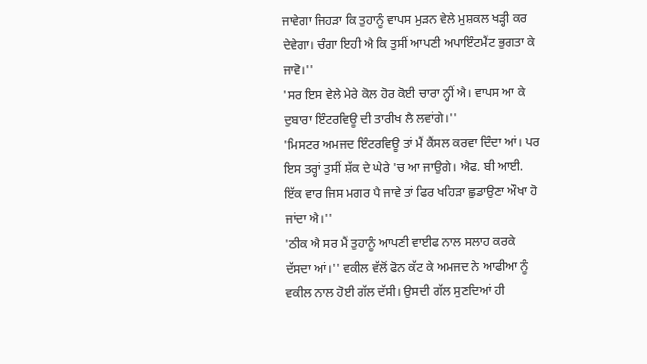ਜਾਵੇਗਾ ਜਿਹੜਾ ਕਿ ਤੁਹਾਨੂੰ ਵਾਪਸ ਮੁੜਨ ਵੇਲੇ ਮੁਸ਼ਕਲ ਖੜ੍ਹੀ ਕਰ ਦੇਵੇਗਾ। ਚੰਗਾ ਇਹੀ ਐ ਕਿ ਤੁਸੀਂ ਆਪਣੀ ਅਪਾਇੰਟਮੈਂਟ ਭੁਗਤਾ ਕੇ ਜਾਵੋ।''
'ਸਰ ਇਸ ਵੇਲੇ ਮੇਰੇ ਕੋਲ ਹੋਰ ਕੋਈ ਚਾਰਾ ਨ੍ਹੀਂ ਐ। ਵਾਪਸ ਆ ਕੇ ਦੁਬਾਰਾ ਇੰਟਰਵਿਊ ਦੀ ਤਾਰੀਖ ਲੈ ਲਵਾਂਗੇ।''
'ਮਿਸਟਰ ਅਮਜਦ ਇੰਟਰਵਿਊ ਤਾਂ ਮੈਂ ਕੈਂਸਲ ਕਰਵਾ ਦਿੰਦਾ ਆਂ। ਪਰ ਇਸ ਤਰ੍ਹਾਂ ਤੁਸੀਂ ਸ਼ੱਕ ਦੇ ਘੇਰੇ 'ਚ ਆ ਜਾਉਗੇ। ਐਫ. ਬੀ ਆਈ. ਇੱਕ ਵਾਰ ਜਿਸ ਮਗਰ ਪੈ ਜਾਵੇ ਤਾਂ ਫਿਰ ਖਹਿੜਾ ਛੁਡਾਉਣਾ ਔਖਾ ਹੋ ਜਾਂਦਾ ਐ।''
'ਠੀਕ ਐ ਸਰ ਮੈਂ ਤੁਹਾਨੂੰ ਆਪਣੀ ਵਾਈਫ ਨਾਲ ਸਲਾਹ ਕਰਕੇ ਦੱਸਦਾ ਆਂ।'' ਵਕੀਲ ਵੱਲੋਂ ਫੋਨ ਕੱਟ ਕੇ ਅਮਜਦ ਨੇ ਆਫੀਆ ਨੂੰ ਵਕੀਲ ਨਾਲ ਹੋਈ ਗੱਲ ਦੱਸੀ। ਉਸਦੀ ਗੱਲ ਸੁਣਦਿਆਂ ਹੀ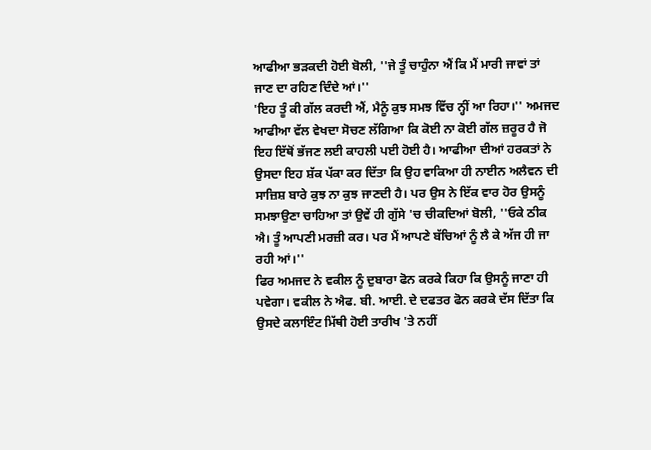ਆਫੀਆ ਭੜਕਦੀ ਹੋਈ ਬੋਲੀ, ''ਜੇ ਤੂੰ ਚਾਹੁੰਨਾ ਐਂ ਕਿ ਮੈਂ ਮਾਰੀ ਜਾਵਾਂ ਤਾਂ ਜਾਣ ਦਾ ਰਹਿਣ ਦਿੰਦੇ ਆਂ।''
'ਇਹ ਤੂੰ ਕੀ ਗੱਲ ਕਰਦੀ ਐਂ, ਮੈਨੂੰ ਕੁਝ ਸਮਝ ਵਿੱਚ ਨ੍ਹੀਂ ਆ ਰਿਹਾ।'' ਅਮਜਦ ਆਫੀਆ ਵੱਲ ਵੇਖਦਾ ਸੋਚਣ ਲੱਗਿਆ ਕਿ ਕੋਈ ਨਾ ਕੋਈ ਗੱਲ ਜ਼ਰੂਰ ਹੈ ਜੋ ਇਹ ਇੱਥੋਂ ਭੱਜਣ ਲਈ ਕਾਹਲੀ ਪਈ ਹੋਈ ਹੈ। ਆਫੀਆ ਦੀਆਂ ਹਰਕਤਾਂ ਨੇ ਉਸਦਾ ਇਹ ਸ਼ੱਕ ਪੱਕਾ ਕਰ ਦਿੱਤਾ ਕਿ ਉਹ ਵਾਕਿਆ ਹੀ ਨਾਈਨ ਅਲੈਵਨ ਦੀ ਸਾਜ਼ਿਸ਼ ਬਾਰੇ ਕੁਝ ਨਾ ਕੁਝ ਜਾਣਦੀ ਹੈ। ਪਰ ਉਸ ਨੇ ਇੱਕ ਵਾਰ ਹੋਰ ਉਸਨੂੰ ਸਮਝਾਉਣਾ ਚਾਹਿਆ ਤਾਂ ਉਵੇਂ ਹੀ ਗੁੱਸੇ 'ਚ ਚੀਕਦਿਆਂ ਬੋਲੀ, ''ਓਕੇ ਠੀਕ ਐ। ਤੂੰ ਆਪਣੀ ਮਰਜ਼ੀ ਕਰ। ਪਰ ਮੈਂ ਆਪਣੇ ਬੱਚਿਆਂ ਨੂੰ ਲੈ ਕੇ ਅੱਜ ਹੀ ਜਾ ਰਹੀ ਆਂ।''
ਫਿਰ ਅਮਜਦ ਨੇ ਵਕੀਲ ਨੂੰ ਦੁਬਾਰਾ ਫੋਨ ਕਰਕੇ ਕਿਹਾ ਕਿ ਉਸਨੂੰ ਜਾਣਾ ਹੀ ਪਵੇਗਾ। ਵਕੀਲ ਨੇ ਐਫ. ਬੀ. ਆਈ. ਦੇ ਦਫਤਰ ਫੋਨ ਕਰਕੇ ਦੱਸ ਦਿੱਤਾ ਕਿ ਉਸਦੇ ਕਲਾਇੰਟ ਮਿੱਥੀ ਹੋਈ ਤਾਰੀਖ 'ਤੇ ਨਹੀਂ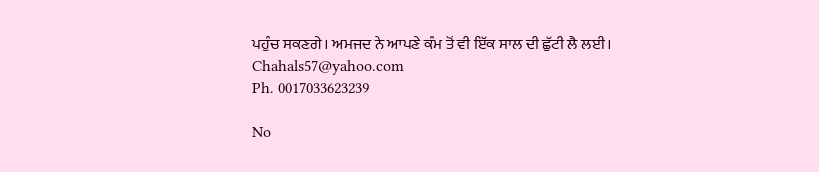ਪਹੁੰਚ ਸਕਣਗੇ। ਅਮਜਦ ਨੇ ਆਪਣੇ ਕੰਮ ਤੋਂ ਵੀ ਇੱਕ ਸਾਲ ਦੀ ਛੁੱਟੀ ਲੈ ਲਈ।
Chahals57@yahoo.com
Ph. 0017033623239

No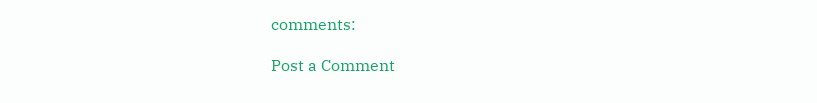comments:

Post a Comment